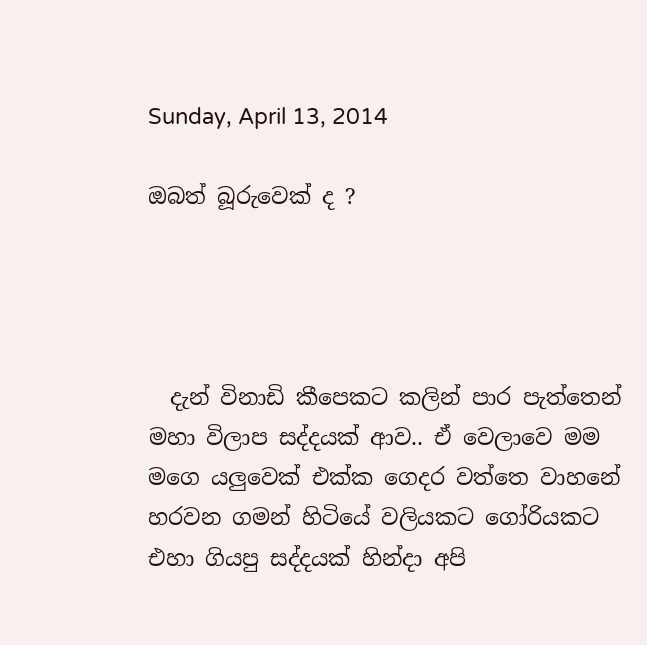Sunday, April 13, 2014

ඔබත් බූරුවෙක් ද ?




  දැන් විනාඩි කීපෙකට කලින් පාර පැත්තෙන් මහා විලාප සද්දයක් ආව.. ඒ වෙලාවෙ මම මගෙ යලුවෙක් එක්ක ගෙදර වත්තෙ වාහනේ හරවන ගමන් හිටියේ වලියකට ගෝරියකට එහා ගියපු සද්දයක් හින්දා අපි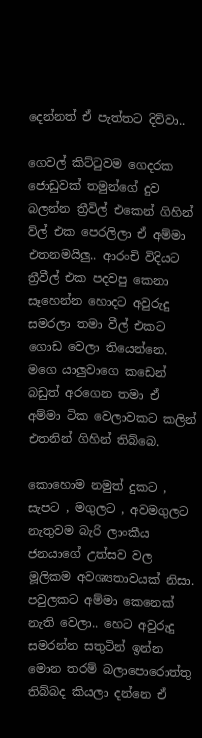දෙන්නත් ඒ පැත්තට දිව්වා..

ගෙවල් කිට්ටුවම ගෙදරක ජොඩුවක් තමුන්ගේ දුව බලන්න ත්‍රීවිල් එකෙන් ගිහින් ව්ල් එක පෙරලිලා ඒ අම්මා එතනමයිලු.. ආරංචි විදියට ත්‍රීවීල් එක පදවපු කෙනා සෑහෙන්න හොදට අවුරුදු සමරලා තමා වීල් එකට ගොඩ වෙලා තියෙන්නෙ. මගෙ යාලුවාගෙ කඩෙන් බඩුත් අරගෙන තමා ඒ අම්මා ටික වෙලාවකට කලින් එතනින් ගිහින් තිබ්බෙ.

කොහොම නමුත් දුකට , සැපට , මගුලට , අවමගුලට නැතුවම බැරි ලාංකීය ජනයාගේ උත්සව වල මූලිකම අවශ්‍යතාවයක් නිසා. පවුලකට අම්මා කෙනෙක් නැති වෙලා.. හෙට අවුරුදු සමරන්න සතුටින් ඉන්න මොන තරම් බලාපොරොත්තු තිබ්බද කියලා දන්නෙ ඒ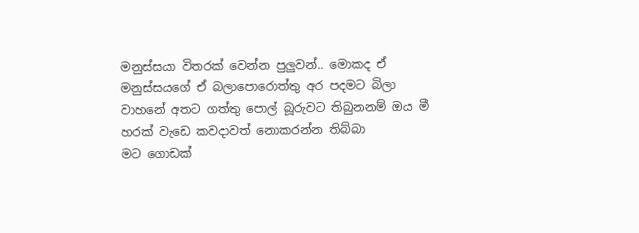මනුස්සයා විතරක් වෙන්න පුලුවන්.. මොකද ඒ මනුස්සයගේ ඒ බලාපොරොත්තු අර පදමට බිලා වාහනේ අතට ගත්තු පොල් බූරුවට තිබුනනම් ඔය මී හරක් වැඩෙ කවදාවත් නොකරන්න තිබ්බා
මට ගොඩක්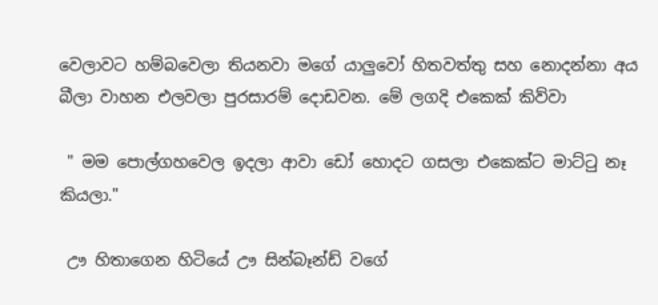වෙලාවට හම්බවෙලා තියනවා මගේ යාලුවෝ හිතවත්තු සහ නොදන්නා අය බීලා වාහන එලවලා පුරසාරම් දොඩවන. මේ ලගදි එකෙක් කිව්වා

 " මම පොල්ගහවෙල ඉදලා ආවා ඩෝ හොදට ගසලා එකෙක්ට මාට්ටු නෑ කියලා."

 ඌ හිතාගෙන හිටියේ ඌ සින්බෑන්ඩ් වගේ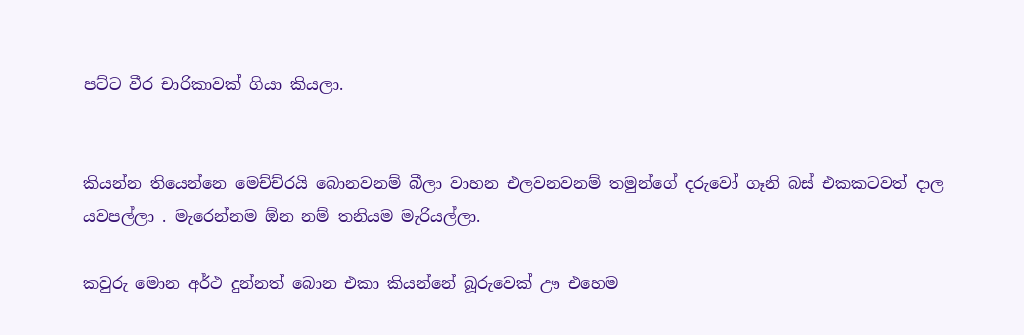පට්ට වීර චාරිකාවක් ගියා කියලා.


කියන්න තියෙන්නෙ මෙච්ච්රයි බොනවනම් බීලා වාහන එලවනවනම් තමුන්ගේ දරුවෝ ගෑනි බස් එකකටවත් දාල යවපල්ලා . මැරෙන්නම ඕන නම් තනියම මැරියල්ලා.

කවුරු මොන අර්ථ දුන්නත් බොන එකා කියන්නේ බූරුවෙක් ඌ එහෙම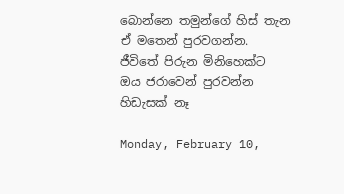බොන්නෙ තමුන්ගේ හිස් තැන ඒ මතෙන් පුරවගන්න. ජීවිතේ පිරුන මිනිහෙක්ට ඔය ජරාවෙන් පුරවන්න හිඩැසක් නෑ

Monday, February 10,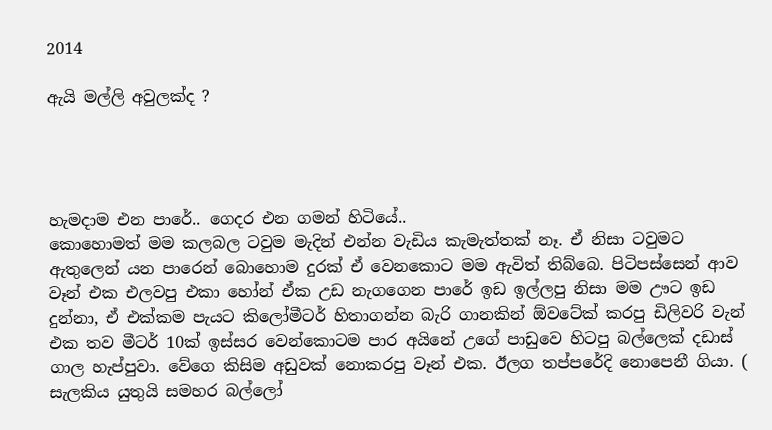2014

ඇයි මල්ලි අවුලක්ද ?




හැමදාම එන පාරේ.. ගෙදර එන ගමන් හිටියේ..
කොහොමත් මම කලබල ටවුම මැදින් එන්න වැඩිය කැමැත්තක් නෑ. ඒ නිසා ටවුමට ඇතුලෙන් යන පාරෙන් බොහොම දුරක් ඒ වෙනකොට මම ඇවිත් තිබ්බෙ. පිටිපස්සෙන් ආව වෑන් එක එලවපු එකා හෝන් ඒක උඩ නැගගෙන පාරේ ඉඩ ඉල්ලපු නිසා මම ඌට ඉඩ දුන්නා, ඒ එක්කම පැයට කිලෝමීටර් හිතාගන්න බැරි ගානකින් ඕවටේක් කරපු ඩිලිවරි වැන් එක තව මීටර් 10ක් ඉස්සර වෙන්කොටම පාර අයිනේ උගේ පාඩුවෙ හිටපු බල්ලෙක් දඩාස් ගාල හැප්පුවා. වේගෙ කිසිම අඩුවක් නොකරපු වෑන් එක. ඊලග තප්පරේදි නොපෙනී ගියා. ( සැලකිය යුතුයි සමහර බල්ලෝ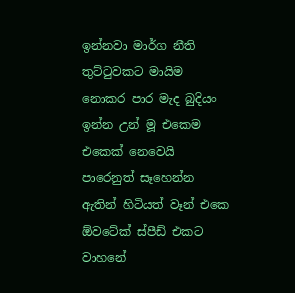ඉන්නවා මාර්ග නීති තුට්ටුවකට මායිම නොකර පාර මැද බුදියං ඉන්න උන් මූ එකෙම එකෙක් නෙවෙයි පාරෙනුත් සෑහෙන්න ඇතින් හිටියත් වෑන් එකෙ ඕවටේක් ස්පීඩ් එකට වාහනේ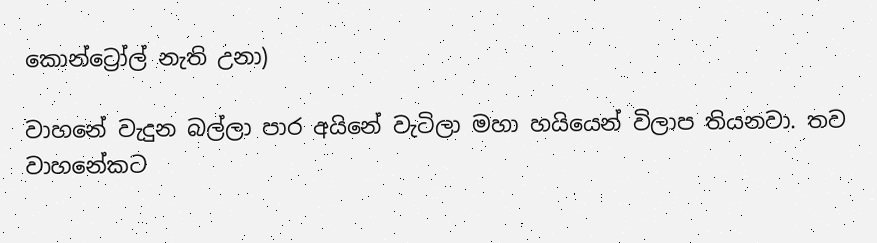කොන්ට්‍රෝල් නැති උනා)

වාහනේ වැදුන බල්ලා පාර අයිනේ වැටිලා මහා හයියෙන් විලාප තියනවා. තව වාහනේකට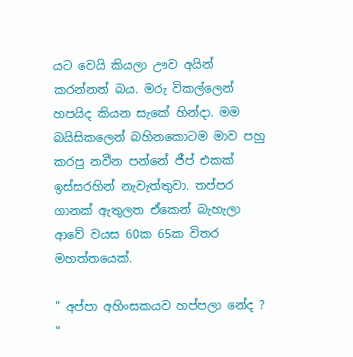යට වෙයි කියලා ඌව අයින් කරන්නත් බය. මරු විකල්ලෙන් හපයිද කියන සැකේ හින්දා. මම බයිසිකලෙන් බහිනකොටම මාව පහු කරපු නවීන පන්නේ ජීප් එකක් ඉස්සරහින් නැවැත්තුවා. තප්පර ගානක් ඇතුලත ඒකෙන් බැහැලා ආවේ වයස 60ක 65ක විතර මහත්තයෙක්.

" අප්පා අහිංසකයව හප්පලා නේද ? "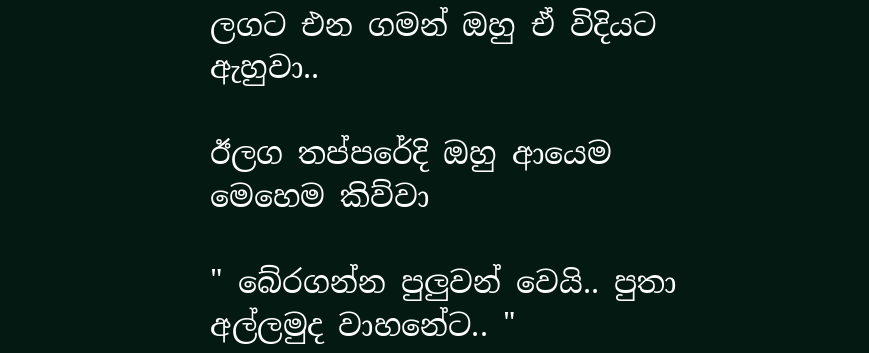ලගට එන ගමන් ඔහු ඒ විදියට ඇහුවා..

ඊලග තප්පරේදි ඔහු ආයෙම මෙහෙම කිව්වා

" බේරගන්න පුලුවන් වෙයි.. පුතා අල්ලමුද වාහනේට.. "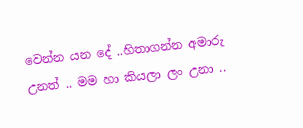වෙන්න යන දේ ..හිතාගන්න අමාරු උනත් .. මම හා කියලා ලං උනා ..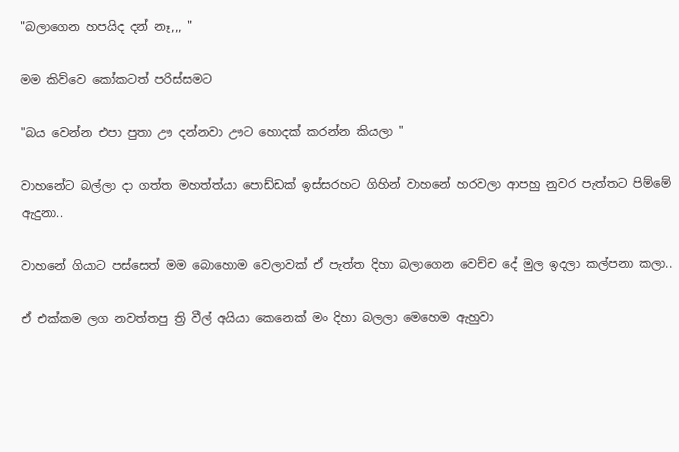"බලාගෙන හපයිද දන් නෑ,,, "

මම කිව්වෙ කෝකටත් පරිස්සමට

"බය වෙන්න එපා පුතා ඌ දන්නවා ඌට හොදක් කරන්න කියලා "

වාහනේට බල්ලා දා ගත්ත මහත්ත්යා පොඩ්ඩක් ඉස්සරහට ගිහින් වාහනේ හරවලා ආපහු නුවර පැත්තට පිම්මේ ඇදුනා..

වාහනේ ගියාට පස්සෙත් මම බොහොම වෙලාවක් ඒ පැත්ත දිහා බලාගෙන වෙච්ච දේ මුල ඉදලා කල්පනා කලා..

ඒ එක්කම ලග නවත්තපු ත්‍රි වීල් අයියා කෙනෙක් මං දිහා බලලා මෙහෙම ඇහුවා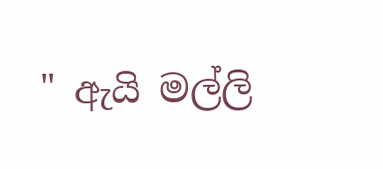" ඇයි මල්ලි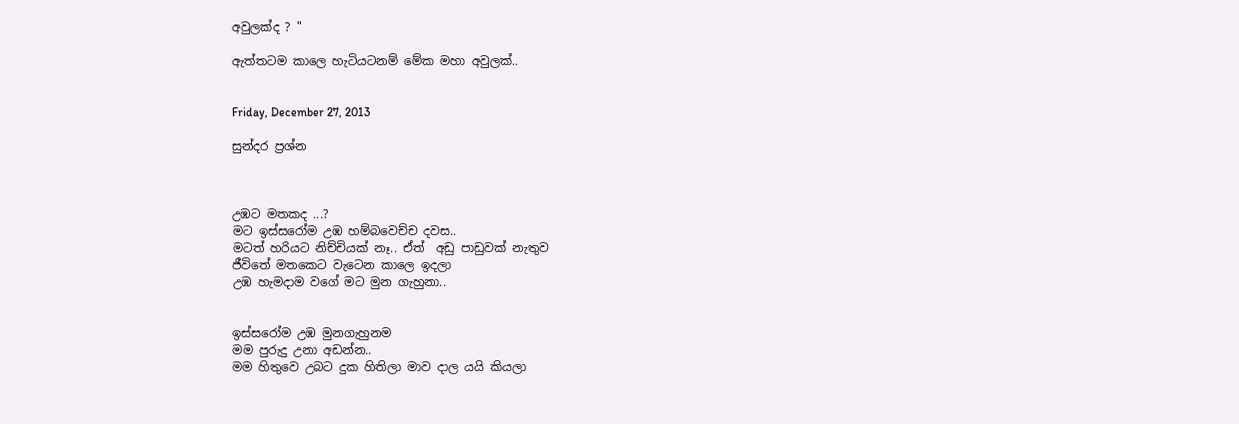අවුලක්ද ? "

ඇත්තටම කාලෙ හැටියටනම් මේක මහා අවුලක්..


Friday, December 27, 2013

සුන්දර ප්‍රශ්න



උඹට මතකද ...?
මට ඉස්සරෝම උඹ හම්බවෙච්ච දවස..
මටත් හරියට නිච්චියක් නෑ.. ඒත්  අඩු පාඩුවක් නැතුව
ජීවිතේ මතකෙට වැටෙන කාලෙ ඉදලා
උඹ හැමදාම වගේ මට මුන ගැහුනා..


ඉස්සරෝම උඹ මුනගැහුනම
මම පුරුදු උනා අඩන්න..
මම හිතුවෙ උබට දුක හිතිලා මාව දාල යයි කියලා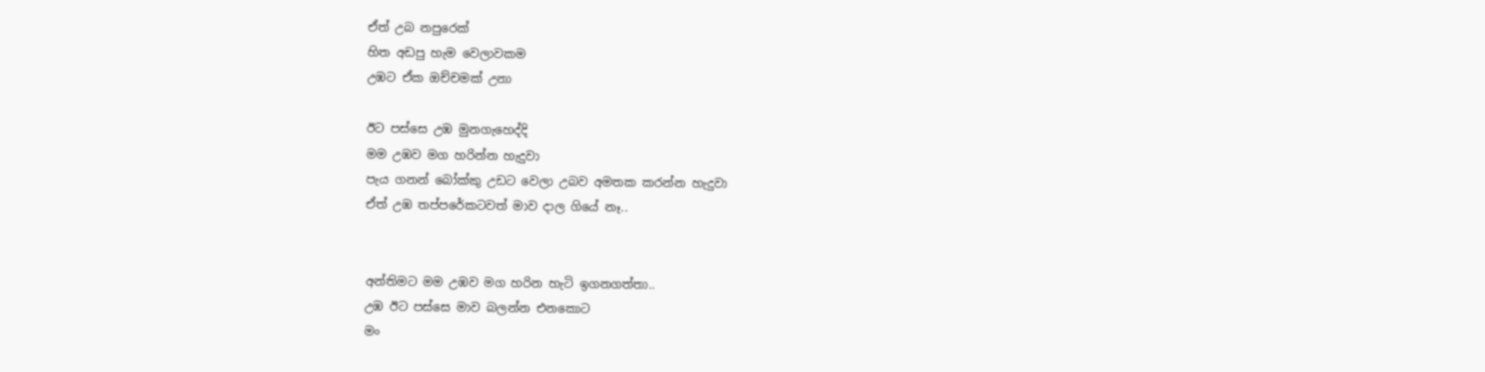ඒත් උබ නපුරෙක්
හිත අඩපු හැම වෙලාවකම
උඹට ඒක ඔච්චමක් උනා

ඊට පස්සෙ උඹ මුනගැහෙද්දි
මම උඹව මග හරින්න හැදුවා
පැය ගනන් බෝක්කු උඩට වෙලා උබව අමතක කරන්න හැදුවා
ඒත් උඹ තප්පරේකටවත් මාව දාල ගියේ නෑ..


අන්තිමට මම උඹව මග හරින හැටි ඉගනගත්තා..
උඹ ඊට පස්සෙ මාව බලන්න එනකොට
මං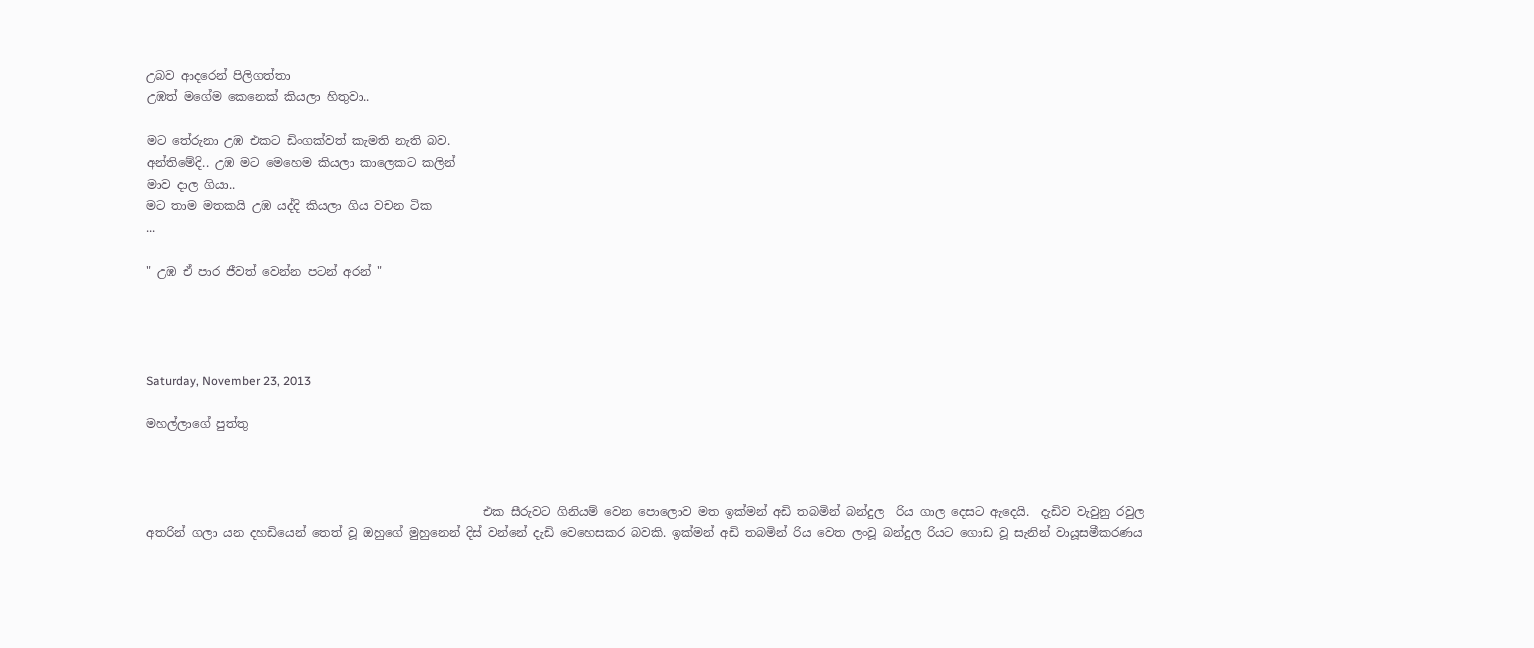උබව ආදරෙන් පිලිගත්තා
උඹත් මගේම කෙනෙක් කියලා හිතුවා..

මට තේරුනා උඹ එකට ඩිංගක්වත් කැමති නැති බව.
අන්තිමේදි.. උඹ මට මෙහෙම කියලා කාලෙකට කලින්
මාව දාල ගියා..
මට තාම මතකයි උඹ යද්දි කියලා ගිය වචන ටික
...

" උඹ ඒ පාර ජීවත් වෙන්න පටන් අරන් "




Saturday, November 23, 2013

මහල්ලාගේ පුත්තු



                                                        එක සීරුවට ගිනියම් වෙන පොලොව මත ඉක්මන් අඩි තබමින් බන්දුල  රිය ගාල දෙසට ඇදෙයි.  දැඩිව වැවුනු රවුල අතරින් ගලා යන දහඩියෙන් තෙත් වූ ඔහුගේ මුහුනෙන් දිස් වන්නේ දැඩි වෙහෙසකර බවකි. ඉක්මන් අඩි තබමින් රිය වෙත ලංවූ බන්දුල රියට ගොඩ වූ සැනින් වායූසමීකරණය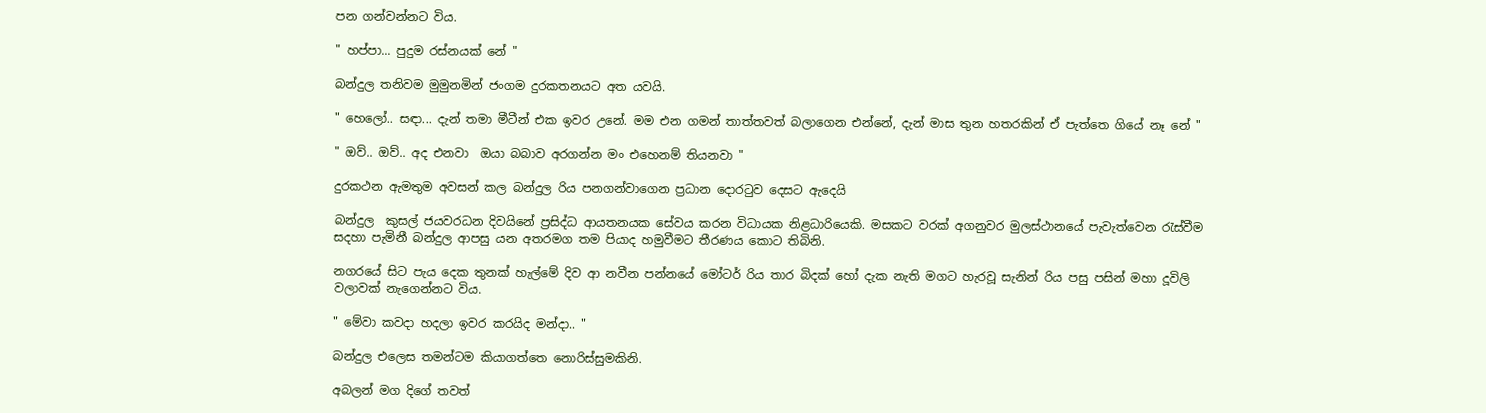පන ගන්වන්නට විය.

" හප්පා... පුදුම රස්නයක් නේ "

බන්දුල තනිවම මුමුනමින් ජංගම දුරකතනයට අත යවයි.

" හෙලෝ.. සඳා... දැන් තමා මීටීන් එක ඉවර උනේ. මම එන ගමන් තාත්තවත් බලාගෙන එන්නේ, දැන් මාස තුන හතරකින් ඒ පැත්තෙ ගියේ නෑ නේ "

" ඔව්.. ඔව්.. අද එනවා  ඔයා බබාව අරගන්න මං එහෙනම් තියනවා "

දුරකථන ඇමතුම අවසන් කල බන්දුල රිය පනගන්වාගෙන ප්‍රධාන දොරටුව දෙසට ඇදෙයි

බන්දුල  කුසල් ජයවරධන දිවයිනේ ප්‍රසිද්ධ ආයතනයක සේවය කරන විධායක නිළධාරියෙකි. මසකට වරක් අගනුවර මුලස්ථානයේ පැවැත්වෙන රැස්වීම සදහා පැමිනී බන්දුල ආපසු යන අතරමග තම පියාද හමුවීමට තීරණය කොට තිබිනි.

නගරයේ සිට පැය දෙක තුනක් හැල්මේ දිව ආ නවීන පන්නයේ මෝටර් රිය තාර බිදක් හෝ දැක නැති මගට හැරවූ සැනින් රිය පසු පසින් මහා දූවිලි වලාවක් නැගෙන්නට විය.

" මේවා කවදා හදලා ඉවර කරයිද මන්දා.. "

බන්දුල එලෙස තමන්ටම කියාගත්තෙ නොරිස්සුමකිනි.

අබලන් මග දිගේ තවත්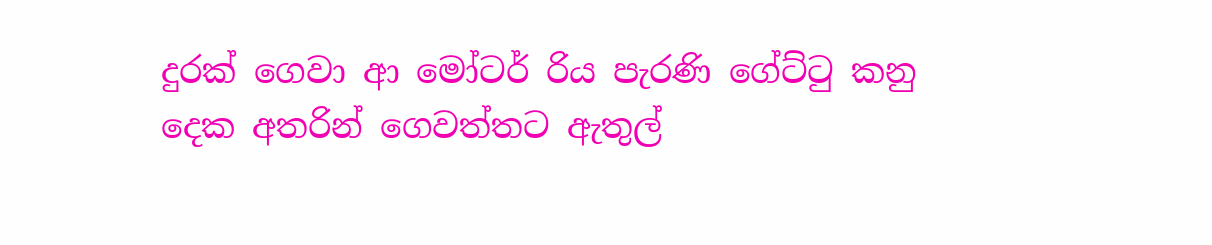දුරක් ගෙවා ආ මෝටර් රිය පැරණි ගේට්ටු කනු දෙක අතරින් ගෙවත්තට ඇතුල්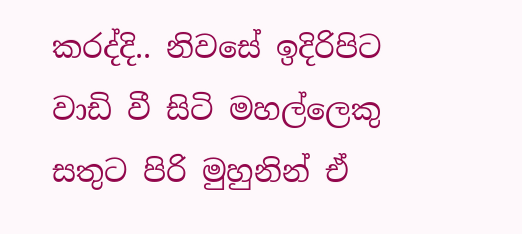කරද්දි.. නිවසේ ඉදිරිපිට වාඩි වී සිටි මහල්ලෙකු  සතුට පිරි මුහුනින් ඒ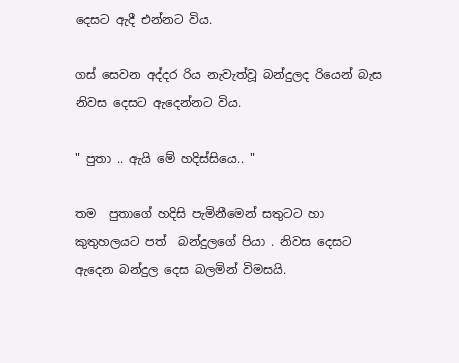දෙසට ඇදී එන්නට විය.

ගස් සෙවන අද්දර රිය නැවැත්වූ බන්දුලද රියෙන් බැස නිවස දෙසට ඇදෙන්නට විය.

" පුතා .. ඇයි මේ හදිස්සියෙ.. "

තම  පුතාගේ හදිසි පැමිනීමෙන් සතුටට හා කුතුහලයට පත්  බන්දුලගේ පියා . නිවස දෙසට ඇදෙන බන්දුල දෙස බලමින් විමසයි.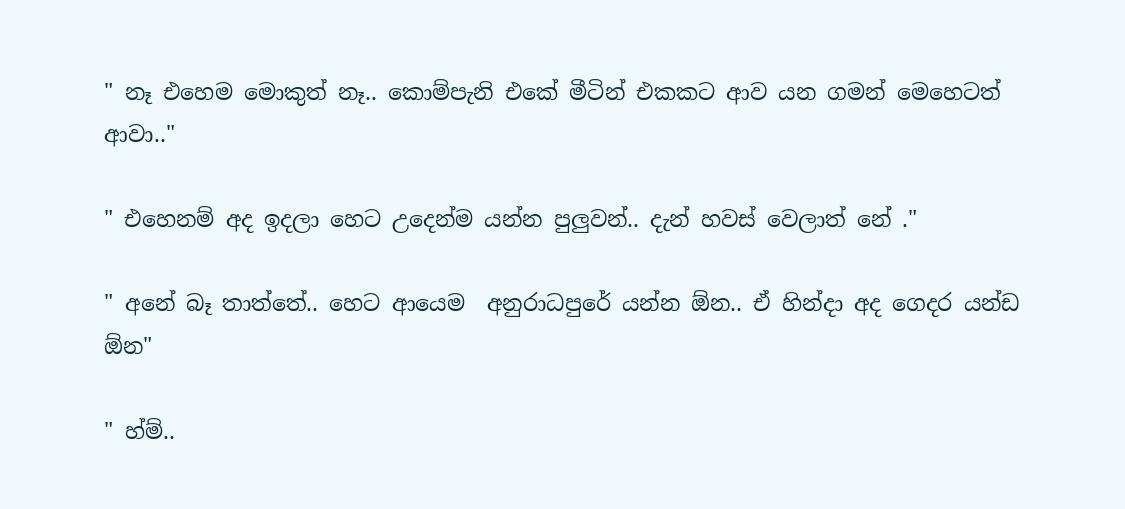" නෑ එහෙම මොකුත් නෑ.. කොම්පැනි එකේ මීටින් එකකට ආව යන ගමන් මෙහෙටත් ආවා.."

" එහෙනම් අද ඉදලා හෙට උදෙන්ම යන්න පුලුවන්.. දැන් හවස් වෙලාත් නේ ."

" අනේ බෑ තාත්තේ.. හෙට ආයෙම  අනුරාධපුරේ යන්න ඕන.. ඒ හින්දා අද ගෙදර යන්ඩ ඕන"

" හ්ම්..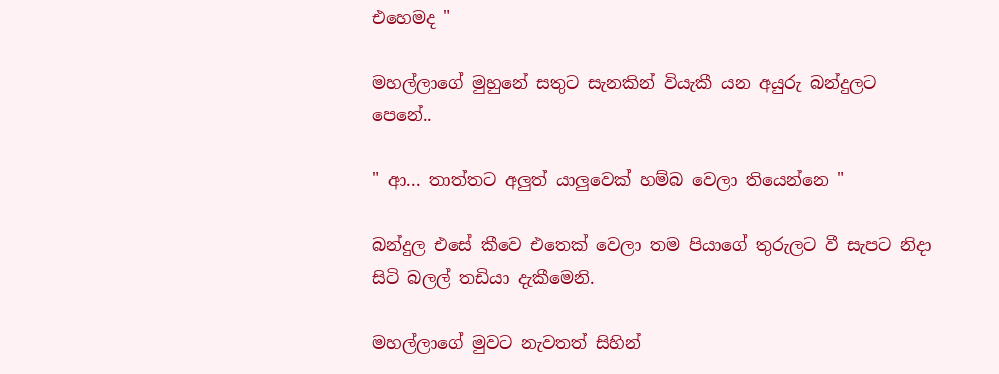එහෙමද "

මහල්ලාගේ මුහුනේ සතුට සැනකින් වියැකී යන අයුරු බන්දුලට පෙනේ..

" ආ... තාත්තට අලුත් යාලුවෙක් හම්බ වෙලා තියෙන්නෙ "

බන්දුල එසේ කීවෙ එතෙක් වෙලා තම පියාගේ තුරුලට වී සැපට නිදා සිටි බලල් තඩියා දැකීමෙනි.

මහල්ලාගේ මුවට නැවතත් සිහින්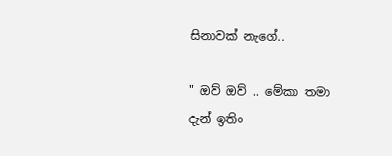සිනාවක් නැගේ..

" ඔව් ඔව් .. මේකා තමා දැන් ඉතිං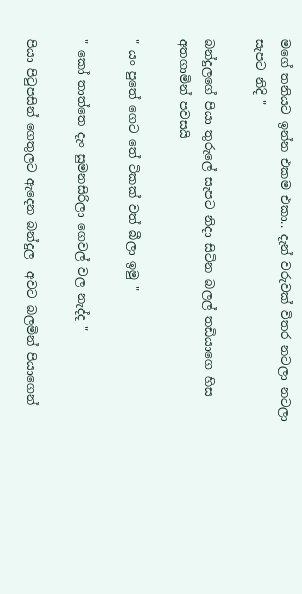මගේ තනියට ඉන්න එකම එකා.. දැන් වරුවක් විතර නටලා නටලා සැපට නිදි "

බන්දුලගේ පියා තුරුලේ සැපට නිදා සිටින බලල් තඩියාගෙ හිස අතගාමින් පවසයි

" යං පුතේ ගෙට තේ ටිකක් වත් බීලා ඉමු "

" කෝ තාත්තෙ දැං සුමනසිරිලා ගෙවල් වල නැද්ද "

පියා පිටුපසින් ගෙතුලට ඇදෙන බන්දුල  අවට බලමින් පියාගෙන්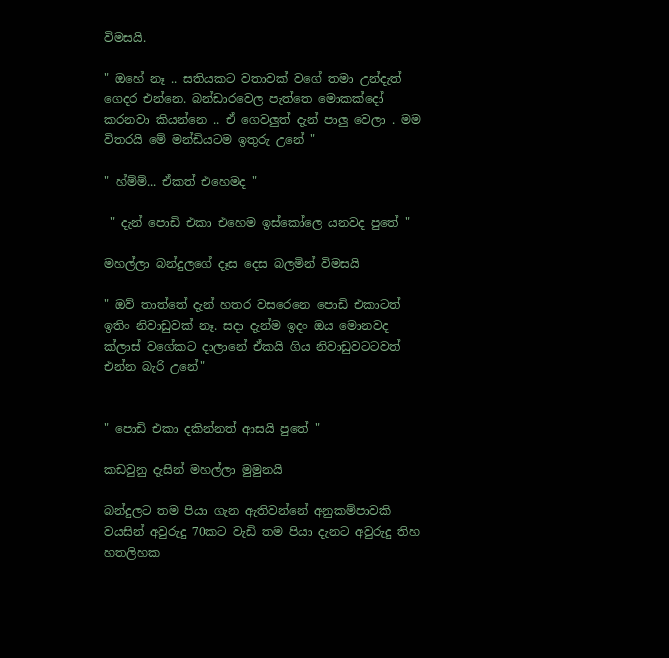විමසයි.

" ඔහේ නෑ .. සතියකට වතාවක් වගේ තමා උන්දැත් ගෙදර එන්නෙ. බන්ඩාරවෙල පැත්තෙ මොකක්දෝ කරනවා කියන්නෙ .. ඒ ගෙවලුත් දැන් පාලු වෙලා . මම විතරයි මේ මන්ඩියටම ඉතුරු උනේ "

" හ්ම්ම්... ඒකත් එහෙමද "

 " දැන් පොඩි එකා එහෙම ඉස්කෝලෙ යනවද පුතේ "

මහල්ලා බන්දුලගේ දෑස දෙස බලමින් විමසයි

" ඔව් තාත්තේ දැන් හතර වසරෙනෙ පොඩි එකාටත් ඉතිං නිවාඩුවක් නෑ. සදා දැන්ම ඉදං ඔය මොනවද ක්ලාස් වගේකට දාලානේ ඒකයි ගිය නිවාඩුවටටවත් එන්න බැරි උනේ"


" පොඩි එකා දකින්නත් ආසයි පුතේ "

කඩවුනු දැසින් මහල්ලා මුමුනයි

බන්දුලට තම පියා ගැන ඇතිවන්නේ අනුකම්පාවකි වයසින් අවුරුදු 70කට වැඩි තම පියා දැනට අවුරුදු තිහ හතලිහක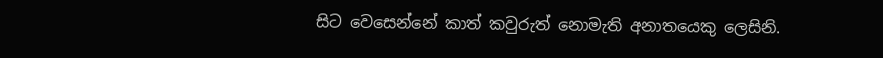සිට වෙසෙන්නේ කාත් කවුරුත් නොමැති අනාතයෙකු ලෙසිනි.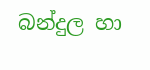බන්දුල හා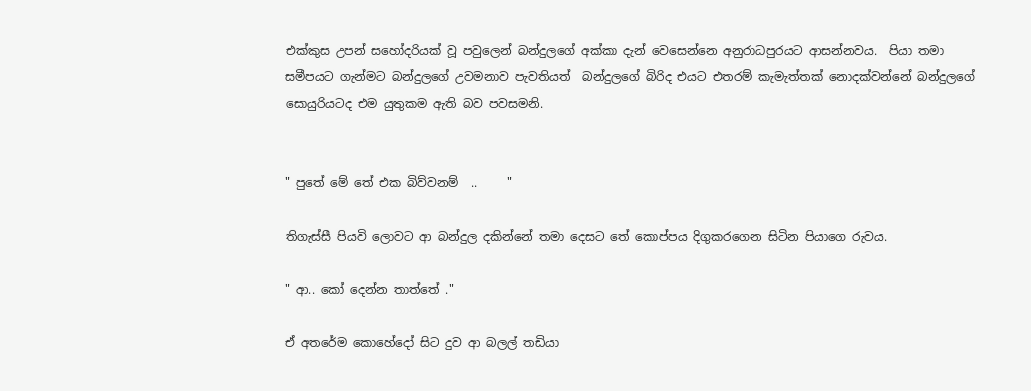එක්කුස උපන් සහෝදරියක් වූ පවුලෙන් බන්දුලගේ අක්කා දැන් වෙසෙන්නෙ අනුරාධපුරයට ආසන්නවය.  පියා තමා සමීපයට ගැන්මට බන්දුලගේ උවමනාව පැවතියත්  බන්දුලගේ බිරිද එයට එතරම් කැමැත්තක් නොදක්වන්නේ බන්දුලගේ සොයුරියටද එම යුතුකම ඇති බව පවසමනි.


" පුතේ මේ තේ එක බිව්වනම්  ..     "

තිගැස්සී පියවි ලොවට ආ බන්දුල දකින්නේ තමා දෙසට තේ කොප්පය දිගුකරගෙන සිටින පියාගෙ රුවය.

" ආ.. කෝ දෙන්න තාත්තේ ."

ඒ අතරේම කොහේදෝ සිට දුව ආ බලල් තඩියා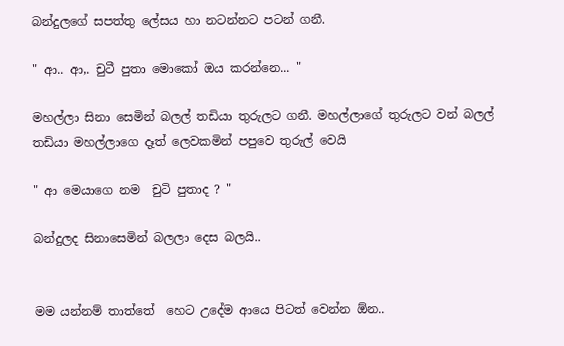බන්දුලගේ සපත්තු ලේසය හා නටන්නට පටන් ගනී.

" ආ.. ආ,. චුටී පුතා මොකෝ ඔය කරන්නෙ... "

මහල්ලා සිනා සෙමින් බලල් තඩියා තුරුලට ගනී. මහල්ලාගේ තුරුලට වන් බලල් තඩියා මහල්ලාගෙ දෑත් ලෙවකමින් පපුවෙ තුරුල් වෙයි

" ආ මෙයාගෙ නම  චුටි පුතාද ? "

බන්දුලද සිනාසෙමින් බලලා දෙස බලයි..


මම යන්නම් තාත්තේ  හෙට උදේම ආයෙ පිටත් වෙන්න ඕන..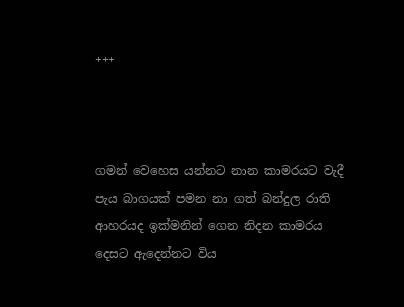+++



ගමන් වෙහෙස යන්නට නාන කාමරයට වැදී පැය බාගයක් පමන නා ගත් බන්දුල රාති ආහරයද ඉක්මනින් ගෙන නිදන කාමරය දෙසට ඇදෙන්නට විය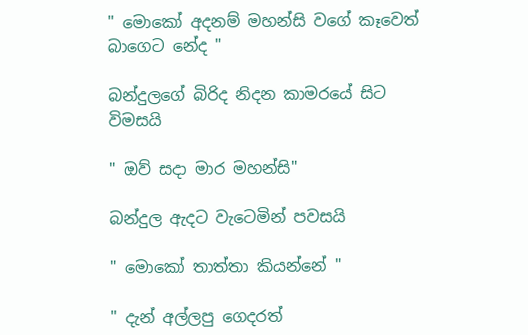" මොකෝ අදනම් මහන්සි වගේ කෑවෙත් බාගෙට නේද "

බන්දුලගේ බිරිද නිදන කාමරයේ සිට විමසයි

" ඔව් සදා මාර මහන්සි"

බන්දුල ඇදට වැටෙමින් පවසයි

" මොකෝ තාත්තා කියන්නේ "

" දැන් අල්ලපු ගෙදරත්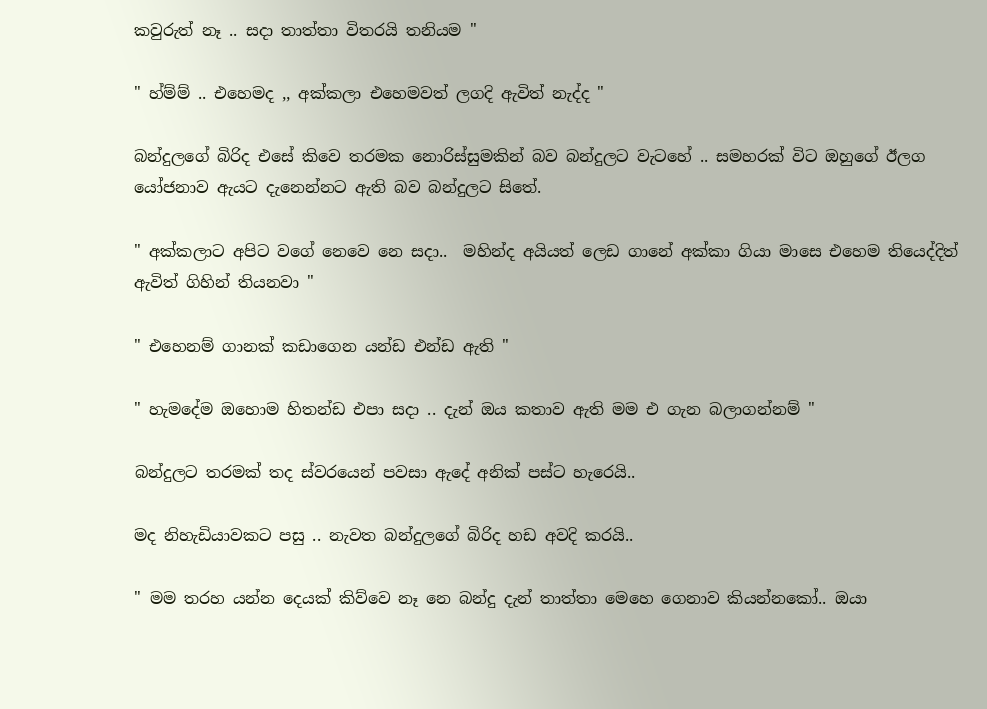කවුරුත් නෑ .. සදා තාත්තා විතරයි තනියම "

" හ්ම්ම් .. එහෙමද ,, අක්කලා එහෙමවත් ලගදි ඇවිත් නැද්ද "

බන්දුලගේ බිරිද එසේ කිවෙ තරමක නොරිස්සුමකින් බව බන්දුලට වැටහේ .. සමහරක් විට ඔහුගේ ඊලග යෝජනාව ඇයට දැනෙන්නට ඇති බව බන්දුලට සිතේ.

" අක්කලාට අපිට වගේ නෙවෙ නෙ සදා..  මහින්ද අයියත් ලෙඩ ගානේ අක්කා ගියා මාසෙ එහෙම තියෙද්දිත් ඇවිත් ගිහින් තියනවා "

" එහෙනම් ගානක් කඩාගෙන යන්ඩ එන්ඩ ඇති "

" හැමදේම ඔහොම හිතන්ඩ එපා සදා .. දැන් ඔය කතාව ඇති මම එ ගැන බලාගන්නම් "

බන්දුලට තරමක් තද ස්වරයෙන් පවසා ඇදේ අනික් පස්ට හැරෙයි..

මද නිහැඩියාවකට පසු .. නැවත බන්දුලගේ බිරිද හඩ අවදි කරයි..

" මම තරහ යන්න දෙයක් කිව්වෙ නෑ නෙ බන්දු දැන් තාත්තා මෙහෙ ගෙනාව කියන්නකෝ.. ඔයා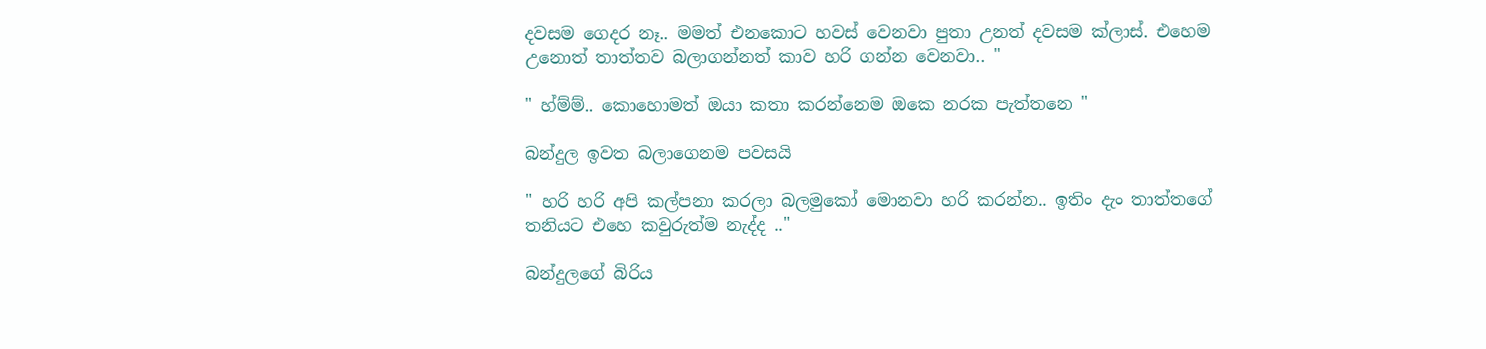දවසම ගෙදර නෑ.. මමත් එනකොට හවස් වෙනවා පුතා උනත් දවසම ක්ලාස්. එහෙම උනොත් තාත්තව බලාගන්නත් කාව හරි ගන්න වෙනවා.. "

" හ්ම්ම්.. කොහොමත් ඔයා කතා කරන්නෙම ඔකෙ නරක පැත්තනෙ "

බන්දුල ඉවත බලාගෙනම පවසයි

" හරි හරි අපි කල්පනා කරලා බලමුකෝ මොනවා හරි කරන්න.. ඉතිං දැං තාත්තගේ තනියට එහෙ කවුරුත්ම නැද්ද .."

බන්දුලගේ බිරිය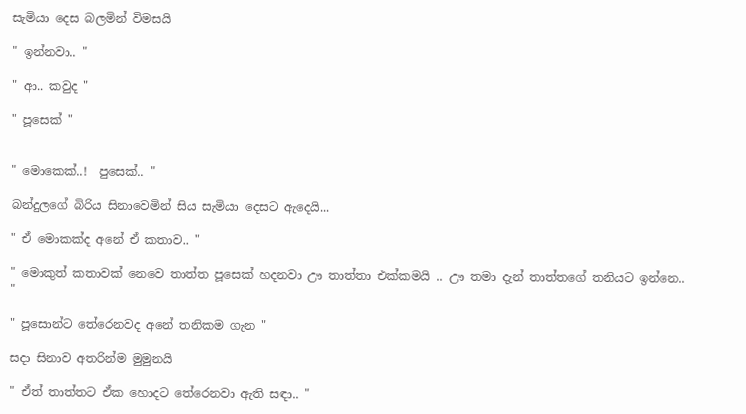සැමියා දෙස බලමින් විමසයි

" ඉන්නවා.. "

" ආ.. කවුද "

" පූසෙක් "


" මොකෙක්..!  පුසෙක්.. "

බන්දුලගේ බිරිය සිනාවෙමින් සිය සැමියා දෙසට ඇදෙයි...

" ඒ මොකක්ද අනේ ඒ කතාව.. "

" මොකුත් කතාවක් නෙවෙ තාත්ත පූසෙක් හදනවා ඌ තාත්තා එක්කමයි .. ඌ තමා දැන් තාත්තගේ තනියට ඉන්නෙ.. "

" පූසොන්ට තේරෙනවද අනේ තනිකම ගැන "

සදා සිනාව අතරින්ම මුමුනයි

" ඒත් තාත්තට ඒක හොදට තේරෙනවා ඇති සඳා.. "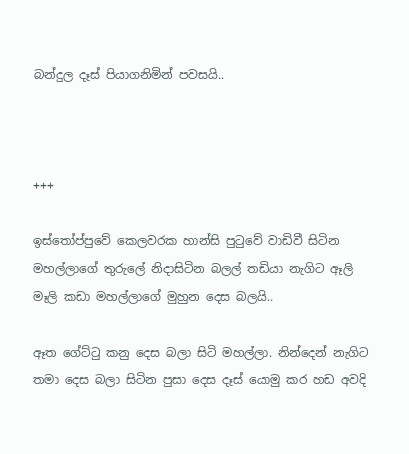බන්දුල දෑස් පියාගනිමින් පවසයි..



+++

ඉස්තෝප්පුවේ කෙලවරක හාන්සි පුටුවේ වාඩිවී සිටින මහල්ලාගේ තුරුලේ නිදාසිටින බලල් තඩියා නැගිට ඈලි මෑලි කඩා මහල්ලාගේ මුහුන දෙස බලයි..

ඈත ගේට්ටු කනු දෙස බලා සිටි මහල්ලා. නින්දෙන් නැගිට තමා දෙස බලා සිටින පුසා දෙස දෑස් යොමු කර හඩ අවදි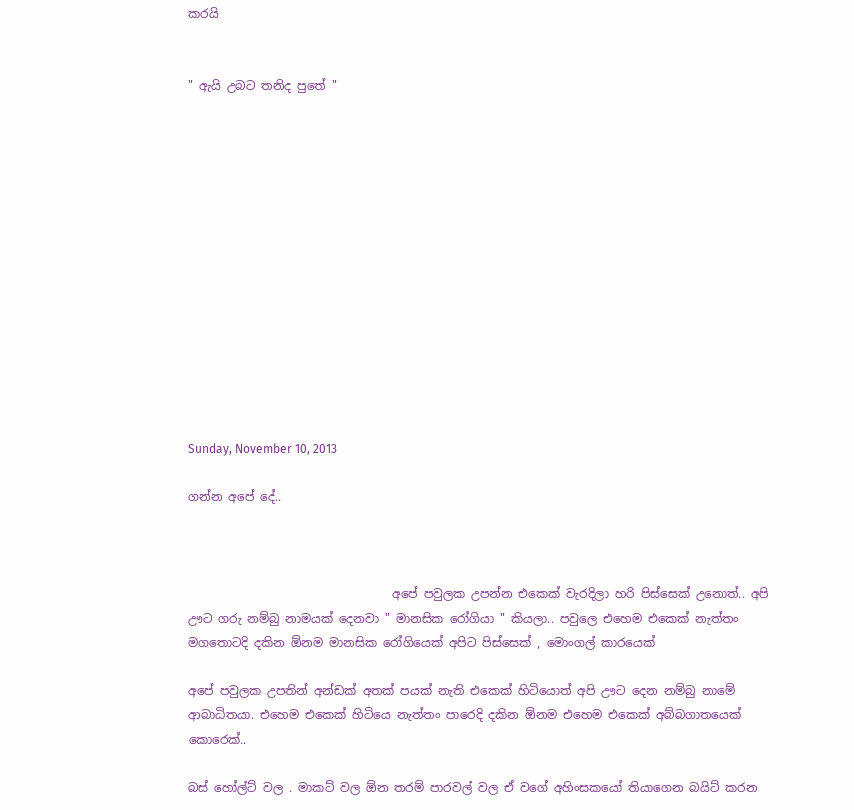කරයි


" ඇයි උබට තනිද පුතේ "














Sunday, November 10, 2013

ගන්න අපේ දේ..



                                  අපේ පවුලක උපන්න එකෙක් වැරදිලා හරි පිස්සෙක් උනොත්.. අපි ඌට ගරු නම්බු නාමයක් දෙනවා " මානසික රෝගියා " කියලා.. පවුලෙ එහෙම එකෙක් නැත්තං මගතොටදි දකින ඕනම මානසික රෝගියෙක් අපිට පිස්සෙක් , මොංගල් කාරයෙක්

අපේ පවුලක උපතින් අන්ඩක් අතක් පයක් නැති එකෙක් හිටියොත් අපි ඌට දෙන නම්බු නාමේ ආබාධිතයා. එහෙම එකෙක් හිටියෙ නැත්තං පාරෙදි දකින ඕනම එහෙම එකෙක් අබ්බගාතයෙක් කොරෙක්..

බස් හෝල්ට් වල . මාකට් වල ඕන තරම් පාරවල් වල ඒ වගේ අහිංසකයෝ තියාගෙන බයිට් කරන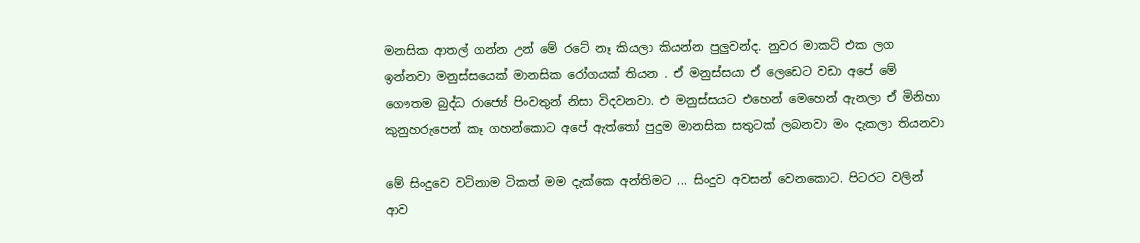මනසික ආතල් ගන්න උන් මේ රටේ නෑ කියලා කියන්න පුලුවන්ද. නුවර මාකට් එක ලග ඉන්නවා මනුස්සයෙක් මානසික රෝගයක් තියන . ඒ මනුස්සයා ඒ ලෙඩෙට වඩා අපේ මේ ගෞතම බුද්ධ රාජ්‍යේ පිංවතුන් නිසා විදවනවා. එ මනුස්සයට එහෙන් මෙහෙන් ඇනලා ඒ මිනිහා කුනුහරුපෙන් කෑ ගහන්කොට අපේ ඇත්තෝ පුදුම මානසික සතුටක් ලබනවා මං දැකලා තියනවා

මේ සිංදුවෙ වටිනාම ටිකත් මම දැක්කෙ අන්තිමට ... සිංදුව අවසන් වෙනකොට. පිටරට වලින් ආව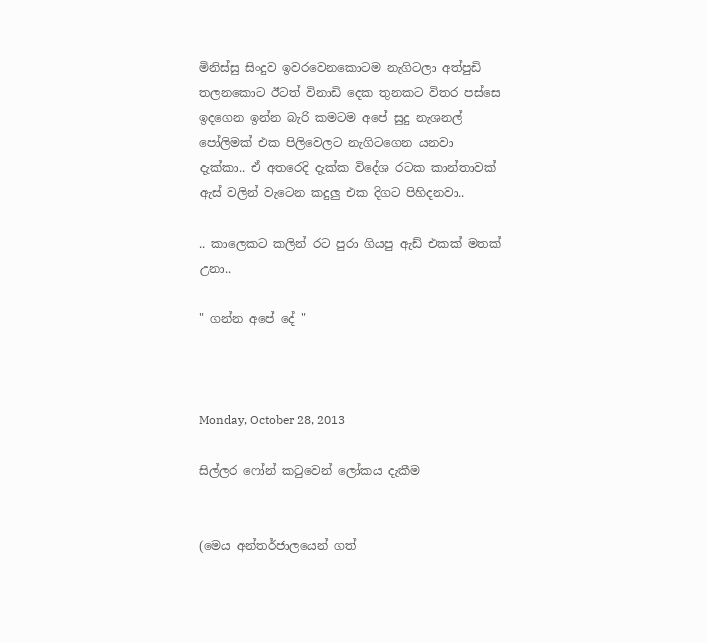මිනිස්සු සිංදුව ඉවරවෙනකොටම නැගිටලා අත්පුඩි තලනකොට ඊටත් විනාඩි දෙක තුනකට විතර පස්සෙ ඉදගෙන ඉන්න බැරි කමටම අපේ සුදු නැශනල් පෝලිමක් එක පිලිවෙලට නැගිටගෙන යනවා දැක්කා.. ඒ අතරෙදි දැක්ක විදේශ රටක කාන්තාවක් ඇස් වලින් වැටෙන කදුලු එක දිගට පිහිදනවා..

.. කාලෙකට කලින් රට පුරා ගියපු ඇඩ් එකක් මතක් උනා..

" ගන්න අපේ දේ "



Monday, October 28, 2013

සිල්ලර ෆෝන් කටුවෙන් ලෝකය දැකීම


(මෙය අන්තර්ජාලයෙන් ගත්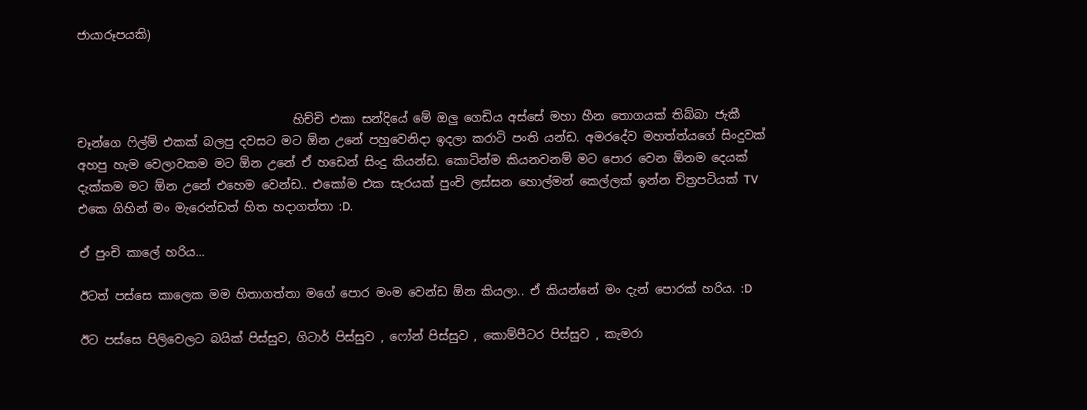ජායාරූපයකි)



                                    හිච්චි එකා සන්දියේ මේ ඔලු ගෙඩිය අස්සේ මහා හීන තොගයක් තිබ්බා ජැකී චෑන්ගෙ ෆිල්ම් එකක් බලපු දවසට මට ඕන උනේ පහුවෙනිදා ඉදලා කරාටි පංති යන්ඩ. අමරදේව මහත්ත්යගේ සිංදුවක් අහපු හැම වෙලාවකම මට ඕන උනේ ඒ හඩෙන් සිංදු කියන්ඩ. කොටින්ම කියනවනම් මට පොර වෙන ඕනම දෙයක් දැක්කම මට ඕන උනේ එහෙම වෙන්ඩ.. එකෝම එක සැරයක් පුංචි ලස්සන හොල්මන් කෙල්ලක් ඉන්න චිත්‍රපටියක් TV එකෙ ගිහින් මං මැරෙන්ඩත් හිත හදාගත්තා :D.

ඒ පුංචි කාලේ හරිය...

ඊටත් පස්සෙ කාලෙක මම හිතාගත්තා මගේ පොර මංම වෙන්ඩ ඕන කියලා.. ඒ කියන්නේ මං දැන් පොරක් හරිය. :D

ඊට පස්සෙ පිලිවෙලට බයික් පිස්සුව, ගිටාර් පිස්සුව , ෆෝන් පිස්සුව , කොම්පීටර පිස්සුව , කැමරා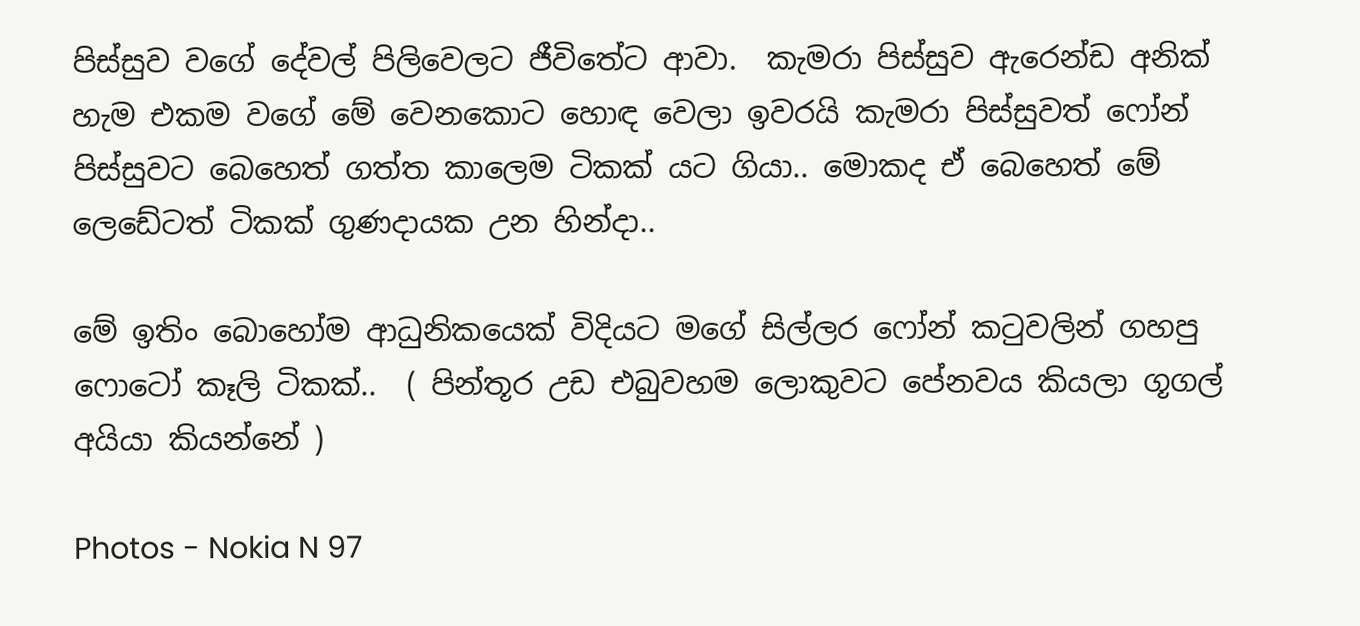පිස්සුව වගේ දේවල් පිලිවෙලට ජීවිතේට ආවා.  කැමරා පිස්සුව ඇරෙන්ඩ අනික් හැම එකම වගේ මේ වෙනකොට හොඳ වෙලා ඉවරයි කැමරා පිස්සුවත් ෆෝන් පිස්සුවට බෙහෙත් ගත්ත කාලෙම ටිකක් යට ගියා.. මොකද ඒ බෙහෙත් මේ ලෙඩේටත් ටිකක් ගුණදායක උන හින්දා..

මේ ඉතිං බොහෝම ආධුනිකයෙක් විදියට මගේ සිල්ලර ෆෝන් කටුවලින් ගහපු ෆොටෝ කෑලි ටිකක්..  ( පින්තූර උඩ එබුවහම ලොකුවට පේනවය කියලා ගූගල් අයියා කියන්නේ )

Photos - Nokia N 97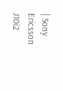| Sony Ericsson J10i2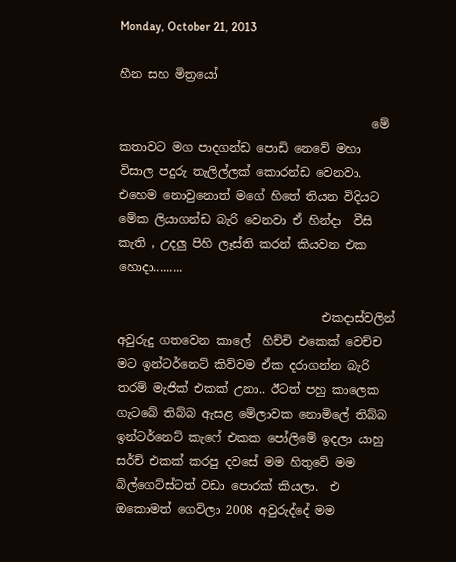Monday, October 21, 2013

හීන සහ මිත්‍රයෝ

                                          මේ කතාවට මග පාදගන්ඩ පොඩි නෙවේ මහා විසාල පදුරු තැලිල්ලක් කොරන්ඩ වෙනවා. එහෙම නොවුනොත් මගේ හිතේ තියන විදියට මේක ලියාගන්ඩ බැරි වෙනවා ඒ හින්දා  වීසි කැති , උදලු පිහි ලෑස්ති කරන් කියවන එක හොදා.........

                                  එකදාස්වලින් අවුරුදු ගතවෙන කාලේ  හිච්චි එකෙක් වෙච්ච මට ඉන්ටර්නෙට් කිව්වම ඒක දරාගන්න බැරි තරම් මැජික් එකක් උනා.. ඊටත් පහු කාලෙක ගැටබේ තිබ්බ ඇසළ මේලාවක නොමිලේ තිබ්බ ඉන්ටර්නෙට් කැෆේ එකක පෝලිමේ ඉදලා යාහු සර්ච් එකක් කරපු දවසේ මම හිතුවේ මම බිල්ගෙට්ස්ටත් වඩා පොරක් කියලා.  එ ඔකොමත් ගෙවිලා 2008 අවුරුද්දේ මම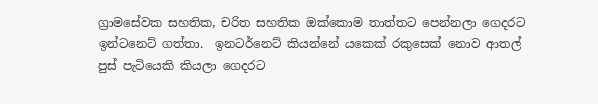ග්‍රාමසේවක සහතික, චරිත සහතික ඔක්කොම තාත්තට පෙන්නලා ගෙදරට ඉන්ටනෙට් ගත්තා.  ඉනටර්නෙට් කියන්නේ යකෙක් රකුසෙක් නොව ආතල් පුස් පැටියෙකි කියලා ගෙදරට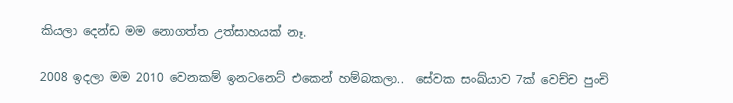කියලා දෙන්ඩ මම නොගත්ත උත්සාහයක් නෑ.

2008 ඉදලා මම 2010 වෙනකම් ඉනටනෙට් එකෙන් හම්බකලා..  සේවක සංඛ්යාව 7ක් වෙච්ච පුංචි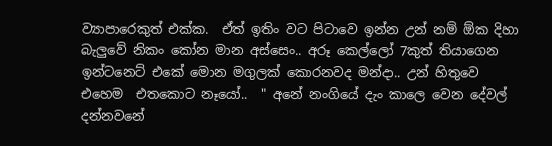ව්‍යාපාරෙකුත් එක්ක.  ඒත් ඉතිං වට පිටාවෙ ඉන්න උන් නම් ඕක දිහා බැලුවේ නිකං කෝන මාන අස්සෙං.. අරූ කෙල්ලෝ 7කුත් තියාගෙන ඉන්ටනෙට් එකේ මොන මගුලක් කොරනවද මන්දා.. උන් හිතුවෙ එහෙම  එතකොට නෑයෝ..  " අනේ නංගියේ දැං කාලෙ වෙන දේවල් දන්නවනේ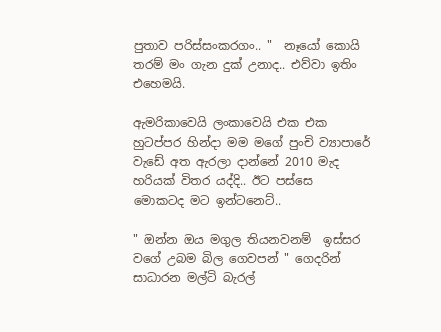පුතාව පරිස්සංකරගං.. "  නෑයෝ කොයි තරම් මං ගැන දුක් උනාද.. එව්වා ඉතිං එහෙමයි.

ඇමරිකාවෙයි ලංකාවෙයි එක එක හුටප්පර හින්දා මම මගේ පුංචි ව්‍යාපාරේ  වැඩේ අත ඇරලා දාන්නේ 2010 මැද හරියක් විතර යද්දි.. ඊට පස්සෙ  මොකටද මට ඉන්ටනෙට්..

" ඔන්න ඔය මගුල තියනවනම්  ඉස්සර වගේ උබම බිල ගෙවපන් " ගෙදරින් සාධාරන මල්ටි බැරල්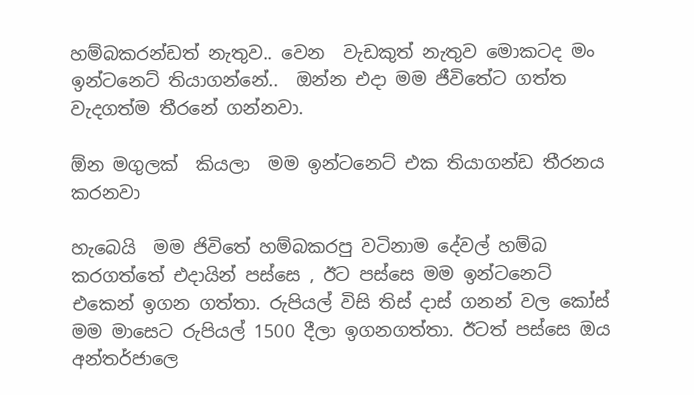හම්බකරන්ඩත් නැතුව.. වෙන  වැඩකුත් නැතුව මොකටද මං ඉන්ටනෙට් තියාගන්නේ..  ඔන්න එදා මම ජීවිතේට ගත්ත වැදගත්ම තීරනේ ගන්නවා.

ඕන මගුලක්  කියලා  මම ඉන්ටනෙට් එක තියාගන්ඩ තීරනය කරනවා

හැබෙයි  මම ජිවිතේ හම්බකරපු වටිනාම දේවල් හම්බ කරගත්තේ එදායින් පස්සෙ , ඊට පස්සෙ මම ඉන්ටනෙට් එකෙන් ඉගන ගත්තා. රුපියල් විසි තිස් දාස් ගනන් වල කෝස් මම මාසෙට රුපියල් 1500 දීලා ඉගනගත්තා. ඊටත් පස්සෙ ඔය අන්තර්ජාලෙ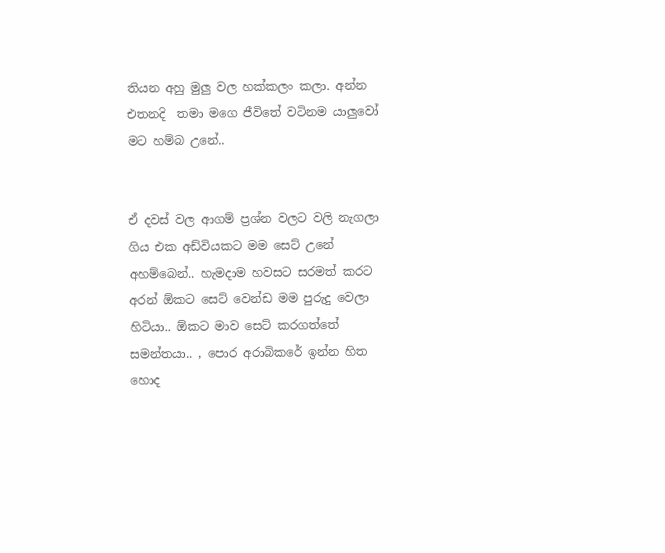තියන අහු මුලු වල හක්කලං කලා. අන්න එතනදි  තමා මගෙ ජීවිතේ වටිනම යාලුවෝ මට හම්බ උනේ..


ඒ දවස් වල ආගම් ප්‍රශ්න වලට වලි නැගලා ගිය එක අඩ්වියකට මම සෙට් උනේ අහම්බෙන්.. හැමදාම හවසට සරමත් කරට අරන් ඕකට සෙට් වෙන්ඩ මම පුරුදු වෙලා හිටියා.. ඕකට මාව සෙට් කරගත්තේ  සමන්තයා.. , පොර අරාබිකරේ ඉන්න හිත හොද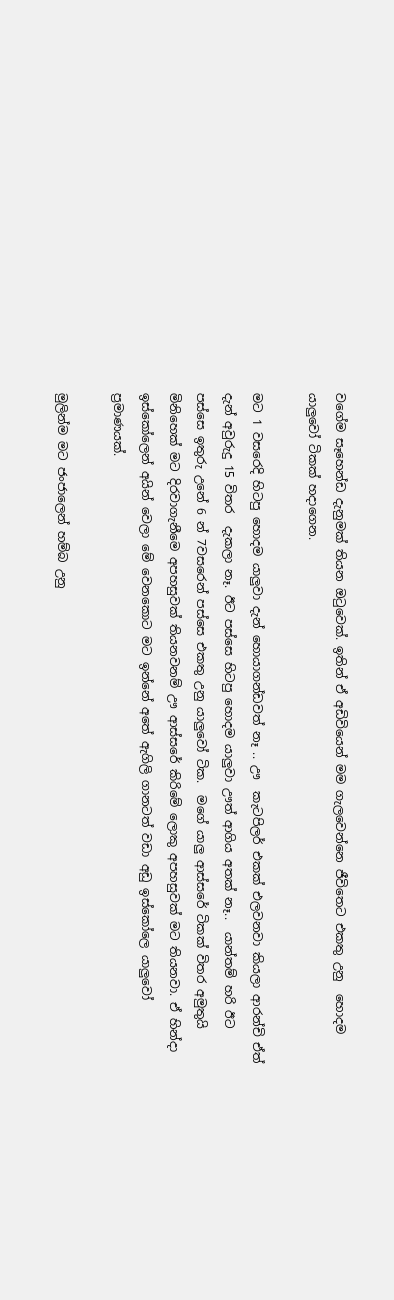වගේම සෑහෙන්ඩ දැනුමක් තියන ඔටුවෙක්. ඉතින් ඒ අඩිවියෙන් මම ගැලවෙන්නෙ ජීවිතෙට එකතු උනු  හොදම යාලුවෝ ටිකක් හදාගෙන.

මට 1 වසරෙදි හිටපු හොදම යාලුවා දැන් හොයාගන්ඩවත් නෑ .. ඌ  කැටපිලර් එකක් එලවනවා කියලා ආරන්චි ඒත් දැන් අවුරුදු 15 විතර  දැකලා නෑ. ඊට පස්සෙ හිටපු හොදම යාලුවා ඌත් ආගිය අතක් නෑ..  යාන්තම් හරි ඊට පස්සෙ ඉතුරු උනේ 6 න් 7වසරෙන් පස්සෙ එකතු උනු යාලුවෝ ටික.  මගේ යාලු ආස්සරේ ටිකක් විතර අමුතුයි මිනිහෙක් මට දිරවාගැනීමෙ අපහසුවක් තියනවනම් ඌ ආස්සරේ කිරිමේ ලොකු අපහසුවක් මට තියනවා. ඒ හින්දා ඉස්කෝලෙන් අයින් වෙලා මේ වෙනකොට මට ඉන්නේ අතේ ඇගිලි ගානටත් වඩා අඩු ඉස්කෝලෙ යාලුවෝ ප්‍රමාණයක්.

මුලින්ම මට ජංජාලෙන් හම්බ උනු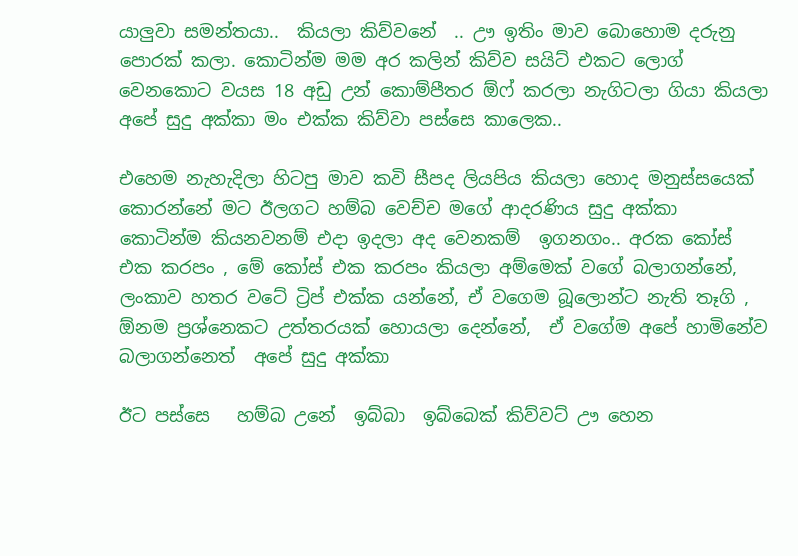යාලුවා සමන්තයා..  කියලා කිව්වනේ  .. ඌ ඉතිං මාව බොහොම දරුනු පොරක් කලා. කොටින්ම මම අර කලින් කිව්ව සයිට් එකට ලොග් වෙනකොට වයස 18 අඩු උන් කොම්පීතර ඕෆ් කරලා නැගිටලා ගියා කියලා අපේ සුදු අක්කා මං එක්ක කිව්වා පස්සෙ කාලෙක..

එහෙම නැහැදිලා හිටපු මාව කවි සීපද ලියපිය කියලා හොද මනුස්සයෙක් කොරන්නේ මට ඊලගට හම්බ වෙච්ච මගේ ආදරණිය සුදු අක්කා   කොටින්ම කියනවනම් එදා ඉදලා අද වෙනකම්  ඉගනගං.. අරක කෝස් එක කරපං , මේ කෝස් එක කරපං කියලා අම්මෙක් වගේ බලාගන්නේ, ලංකාව හතර වටේ ට්‍රිප් එක්ක යන්නේ, ඒ වගෙම බූලොන්ට නැති තෑගි , ඕනම ප්‍රශ්නෙකට උත්තරයක් හොයලා දෙන්නේ,  ඒ වගේම අපේ හාමිනේව බලාගන්නෙත්  අපේ සුදු අක්කා

ඊට පස්සෙ   හම්බ උනේ  ඉබ්බා  ඉබ්බෙක් කිව්වට් ඌ හෙන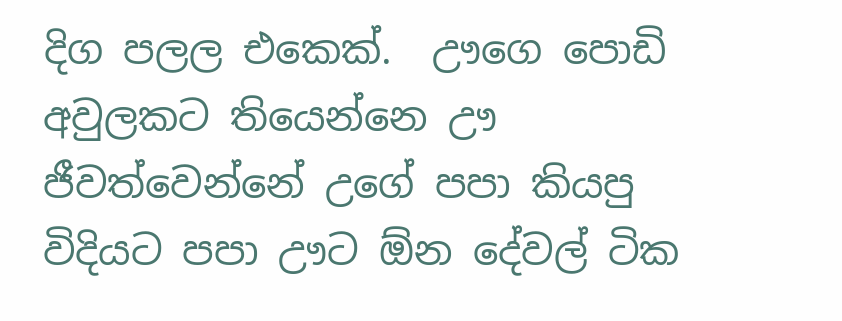දිග පලල එකෙක්.  ඌගෙ පොඩි අවුලකට තියෙන්නෙ ඌ ජීවත්වෙන්නේ උගේ පපා කියපු විදියට පපා ඌට ඕන දේවල් ටික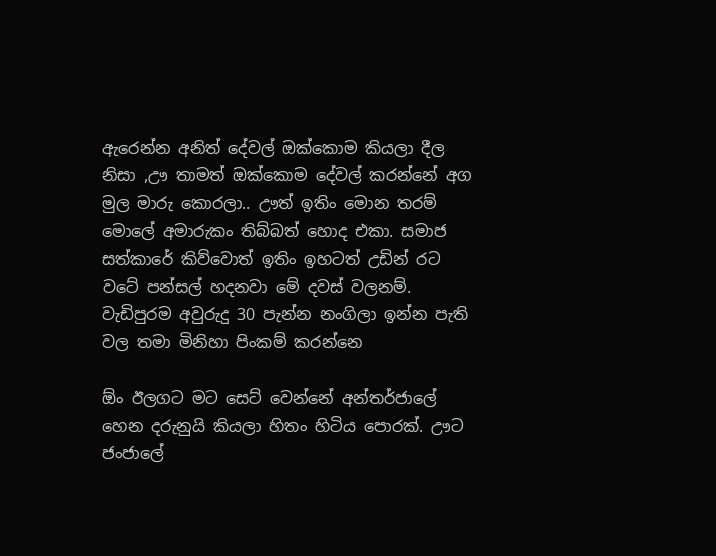ඇරෙන්න අනිත් දේවල් ඔක්කොම කියලා දීල නිසා ,ඌ තාමත් ඔක්කොම දේවල් කරන්නේ අග මුල මාරු කොරලා.. ඌත් ඉතිං මොන තරම් මොලේ අමාරුකං තිබ්බත් හොද එකා. සමාජ සත්කාරේ කිව්වොත් ඉතිං ඉහටත් උඩින් රට වටේ පන්සල් හදනවා මේ දවස් වලනම්. වැඩිපුරම අවුරුදු 30 පැන්න නංගිලා ඉන්න පැති වල තමා මිනිහා පිංකම් කරන්නෙ

ඕං ඊලගට මට සෙට් වෙන්නේ අන්තර්ජාලේ  හෙන දරුනුයි කියලා හිතං හිටිය පොරක්. ඌට ජංජාලේ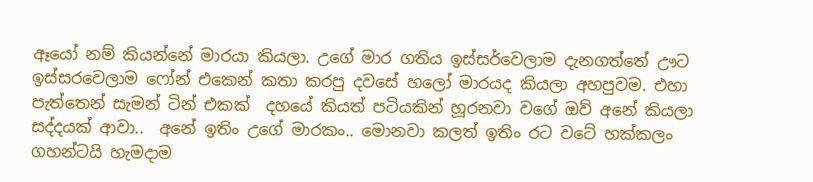ඈයෝ නම් කියන්නේ මාරයා කියලා. උගේ මාර ගතිය ඉස්සර්වෙලාම දැනගත්තේ ඌට ඉස්සරවෙලාම ෆෝන් එකෙන් කතා කරපු දවසේ හලෝ මාරයද කියලා අහපුවම. එහා පැත්තෙන් සැමන් ටින් එකක්  දහයේ කියත් පටියකින් හූරනවා වගේ ඔව් අනේ කියලා සද්දයක් ආවා..  අනේ ඉතිං උගේ මාරකං.. මොනවා කලත් ඉතිං රට වටේ හක්කලං ගහන්ටයි හැමදාම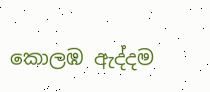කොලඹ ඇද්දම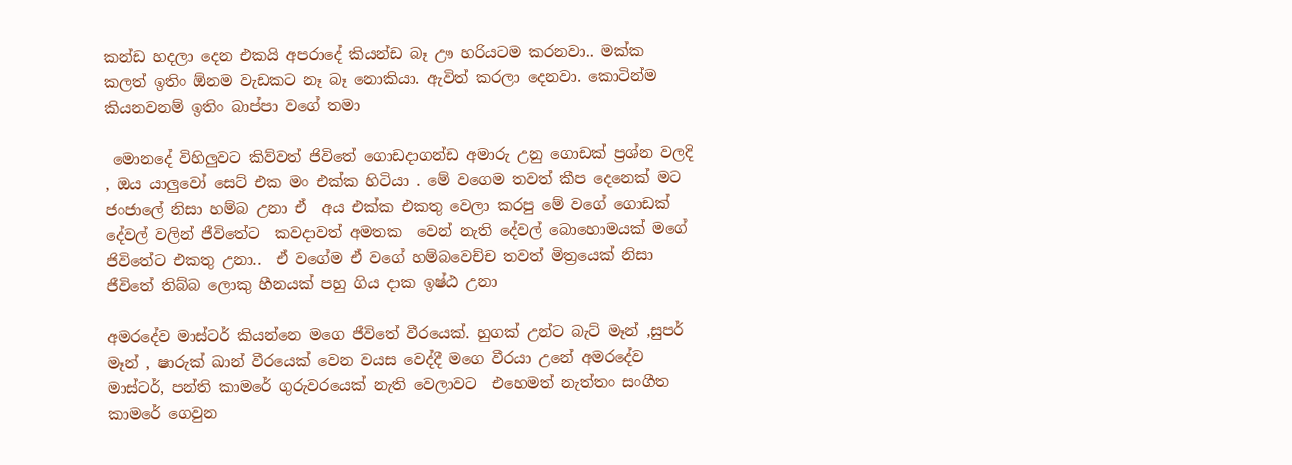කන්ඩ හදලා දෙන එකයි අපරාදේ කියන්ඩ බෑ ඌ හරියටම කරනවා.. මක්ක කලත් ඉතිං ඕනම වැඩකට නෑ බෑ නොකියා. ඇවිත් කරලා දෙනවා. කොටින්ම කියනවනම් ඉතිං බාප්පා වගේ තමා

 මොනදේ විහිලුවට කිව්වත් ජිවිතේ ගොඩදාගන්ඩ අමාරු උනු ගොඩක් ප්‍රශ්න වලදි , ඔය යාලුවෝ සෙට් එක මං එක්ක හිටියා . මේ වගෙම තවත් කීප දෙනෙක් මට ජංජාලේ නිසා හම්බ උනා ඒ  අය එක්ක එකතු වෙලා කරපු මේ වගේ ගොඩක් දේවල් වලින් ජීවිතේට  කවදාවත් අමතක  වෙන් නැති දේවල් බොහොමයක් මගේ ජිවිතේට එකතු උනා..  ඒ වගේම ඒ වගේ හම්බවෙච්ච තවත් මිත්‍රයෙක් නිසා  ජීවිතේ තිබ්බ ලොකු හීනයක් පහු ගිය දාක ඉෂ්ඨ උනා

අමරදේව මාස්ටර් කියන්නෙ මගෙ ජීවිතේ වීරයෙක්. හුගක් උන්ට බැට් මෑන් ,සුපර් මෑන් , ෂාරුක් ඛාන් වීරයෙක් වෙන වයස වෙද්දී මගෙ වීරයා උනේ අමරදේව මාස්ටර්, පන්ති කාමරේ ගුරුවරයෙක් නැති වෙලාවට  එහෙමත් නැත්තං සංගීත කාමරේ ගෙවුන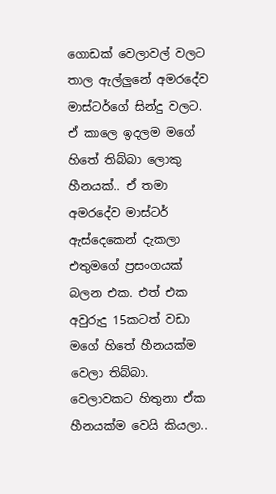ගොඩක් වෙලාවල් වලට තාල ඇල්ලුනේ අමරදේව මාස්ටර්ගේ සින්දු වලට.  ඒ කාලෙ ඉදලම මගේ හිතේ තිබ්බා ලොකු හීනයක්.. ඒ තමා අමරදේව මාස්ටර් ඇස්දෙකෙන් දැකලා එතුමගේ ප්‍රසංගයක් බලන එක. එත් එක අවුරුදු 15කටත් වඩා මගේ හිතේ හීනයක්ම වෙලා තිබ්බා. වෙලාවකට හිතුනා ඒක හීනයක්ම වෙයි කියලා..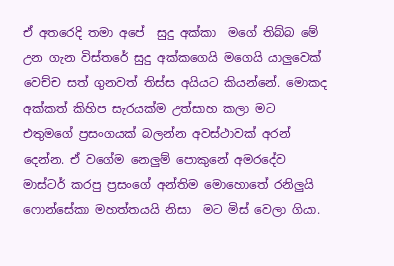ඒ අතරෙදි තමා අපේ  සුදු අක්කා  මගේ තිබ්බ මේ උන ගැන විස්තරේ සුදු අක්කගෙයි මගෙයි යාලුවෙක් වෙච්ච සත් ගුනවත් තිස්ස අයියට කියන්නේ. මොකද අක්කත් කිහිප සැරයක්ම උත්සාහ කලා මට එතුමගේ ප්‍රසංගයක් බලන්න අවස්ථාවක් අරන් දෙන්න. ඒ වගේම නෙලුම් පොකුනේ අමරදේව මාස්ටර් කරපු ප්‍රසංගේ අන්තිම මොහොතේ රනිලුයි ෆොන්සේකා මහත්තයයි නිසා  මට මිස් වෙලා ගියා.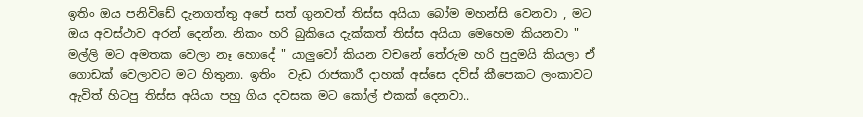ඉතිං ඔය පනිවිඩේ දැනගත්තු අපේ සත් ගුනවත් තිස්ස අයියා බෝම මහන්සි වෙනවා , මට ඔය අවස්ථාව අරන් දෙන්න. නිකං හරි බුකියෙ දැක්කත් තිස්ස අයියා මෙහෙම කියනවා " මල්ලි මට අමතක වෙලා නෑ හොදේ " යාලුවෝ කියන වචනේ තේරුම හරි පුදුමයි කියලා ඒ ගොඩක් වෙලාවට මට හිතුනා. ඉතිං  වැඩ රාජකාරී දාහක් අස්සෙ දව්ස් කීපෙකට ලංකාවට ඇවිත් හිටපු තිස්ස අයියා පහු ගිය දවසක මට කෝල් එකක් දෙනවා..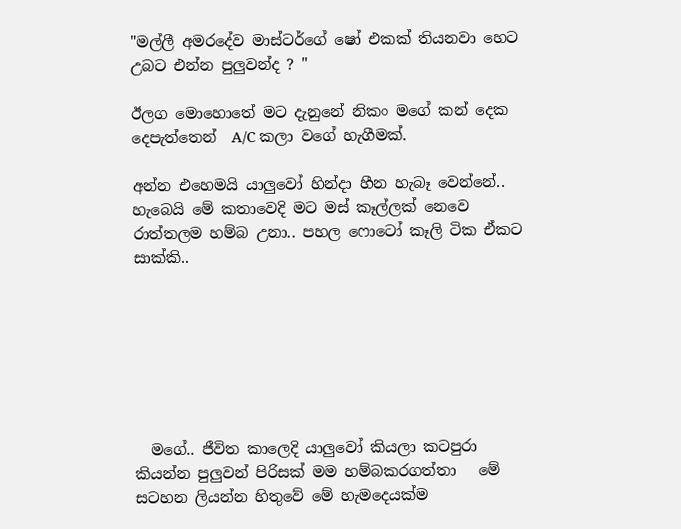"මල්ලී අමරදේව මාස්ටර්ගේ ෂෝ එකක් තියනවා හෙට උබට එන්න පුලුවන්ද ? "

ඊලග මොහොතේ මට දැනුනේ නිකං මගේ කන් දෙක දෙපැත්තෙන්  A/C කලා වගේ හැගීමක්.

අන්න එහෙමයි යාලුවෝ හින්දා හීන හැබෑ වෙන්නේ.. හැබෙයි මේ කතාවෙදි මට මස් කෑල්ලක් නෙවෙ රාත්තලම හම්බ උනා.. පහල ෆොටෝ කෑලි ටික ඒකට සාක්කි..







  මගේ.. ජීවිත කාලෙදි යාලුවෝ කියලා කටපුරා කියන්න පුලුවන් පිරිසක් මම හම්බකරගත්තා   මේ සටහන ලියන්න හිතුවේ මේ හැමදෙයක්ම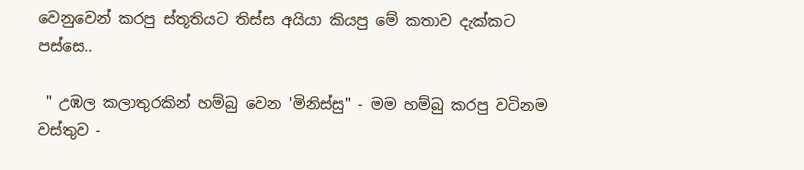වෙනුවෙන් කරපු ස්තූතියට තිස්ස අයියා කියපු මේ කතාව දැක්කට පස්සෙ..

 " උඹල කලාතුරකින් හම්බු වෙන 'මිනිස්සු" - මම හම්බු කරපු වටිනම වස්තුව -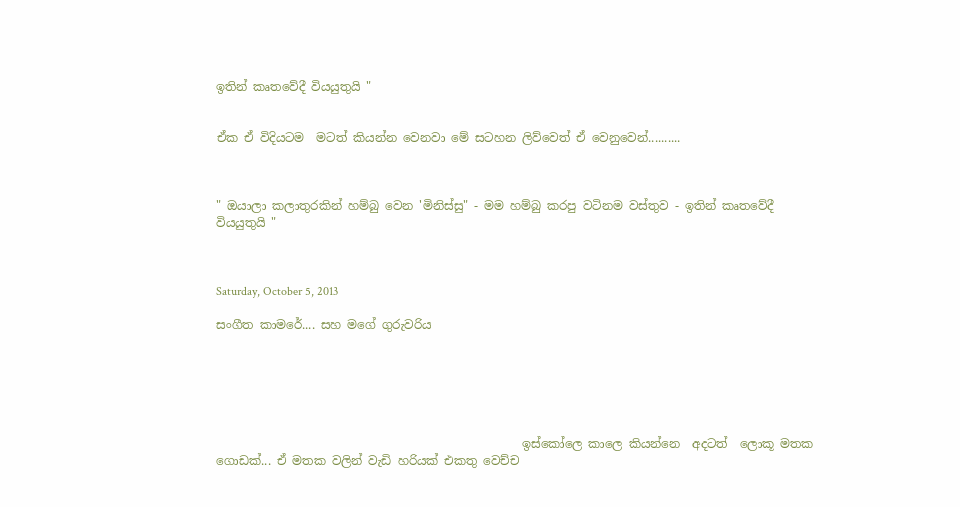ඉතින් කෘතවේදී වියයුතුයි "


ඒක ඒ විදියටම  මටත් කියන්න වෙනවා මේ සටහන ලිව්වෙත් ඒ වෙනුවෙන්..........



" ඔයාලා කලාතුරකින් හම්බු වෙන 'මිනිස්සු" - මම හම්බු කරපු වටිනම වස්තුව - ඉතින් කෘතවේදී වියයුතුයි "



Saturday, October 5, 2013

සංගීත කාමරේ.... සහ මගේ ගුරුවරිය






                                                   ඉස්කෝලෙ කාලෙ කියන්නෙ  අදටත්  ලොකූ මතක ගොඩක්... ඒ මතක වලින් වැඩි හරියක් එකතු වෙච්ච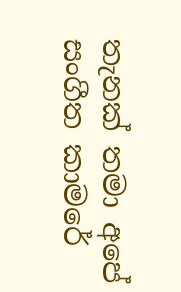තැනක් තමා අපේ සංගීත කාමරේ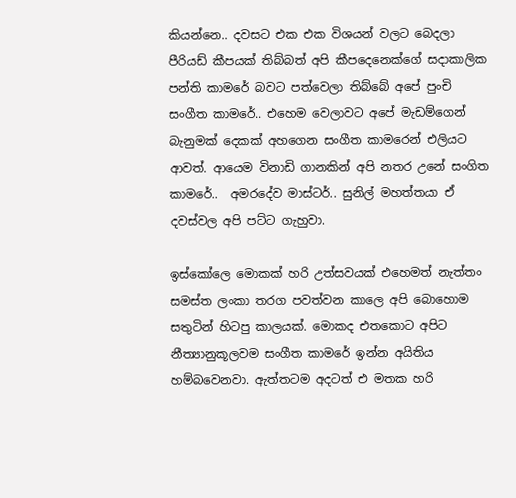කියන්නෙ.. දවසට එක එක විශයන් වලට බෙදලා පීරියඩ් කීපයක් තිබ්බත් අපි කීපදෙනෙක්ගේ සදාකාලික පන්ති කාමරේ බවට පත්වෙලා තිබ්බේ අපේ පුංචි සංගීත කාමරේ.. එහෙම වෙලාවට අපේ මැඩම්ගෙන් බැනුමක් දෙකක් අහගෙන සංගීත කාමරෙන් එලියට ආවත්. ආයෙම විනාඩි ගානකින් අපි නතර උනේ සංගිත කාමරේ..  අමරදේව මාස්ටර්.. සුනිල් මහත්තයා ඒ දවස්වල අපි පට්ට ගැහුවා.

ඉස්කෝලෙ මොකක් හරි උත්සවයක් එහෙමත් නැත්තං සමස්ත ලංකා තරග පවත්වන කාලෙ අපි බොහොම සතුටින් හිටපු කාලයක්. මොකද එතකොට අපිට නීත්‍යානුකූලවම සංගීත කාමරේ ඉන්න අයිතිය හම්බවෙනවා. ඇත්තටම අදටත් එ මතක හරි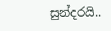සුන්දරයි..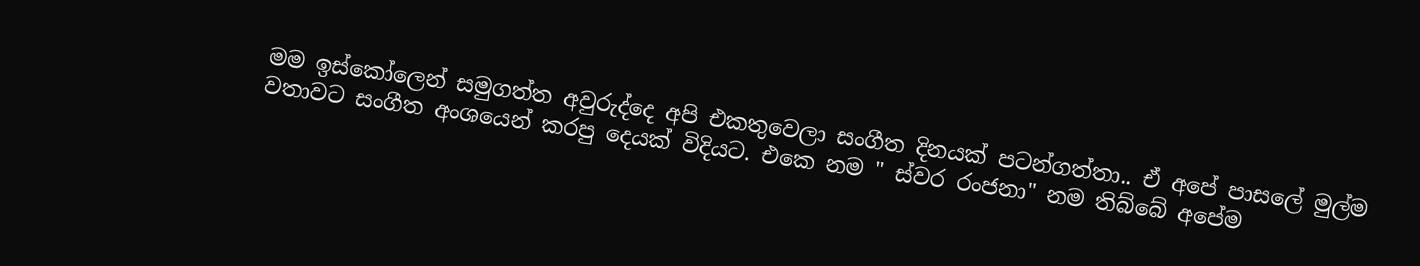මම ඉස්කෝලෙන් සමුගත්ත අවුරුද්දෙ අපි එකතුවෙලා සංගීත දිනයක් පටන්ගත්තා.. ඒ අපේ පාසලේ මුල්ම වතාවට සංගීත අංශයෙන් කරපු දෙයක් විදියට. එකෙ නම " ස්වර රංජනා" නම තිබ්බේ අපේම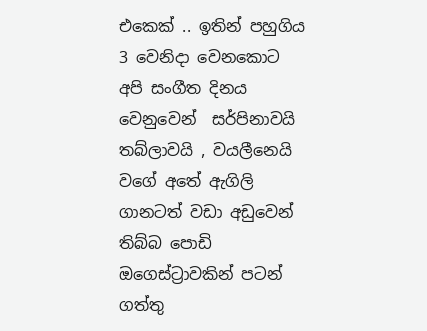එකෙක් .. ඉතින් පහුගිය 3 වෙනිදා වෙනකොට   අපි සංගීත දිනය වෙනුවෙන්  සර්පිනාවයි තබ්ලාවයි , වයලීනෙයි වගේ අතේ ඇගිලි ගානටත් වඩා අඩුවෙන් තිබ්බ පොඩි ඔගෙස්ට්‍රාවකින් පටන් ගත්තු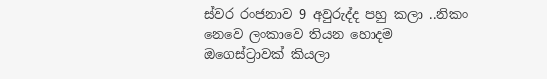ස්වර රංජනාව 9 අවුරුද්ද පහු කලා ..නිකං නෙවෙ ලංකාවෙ තියන හොදම ඔගෙස්ට්‍රාවක් කියලා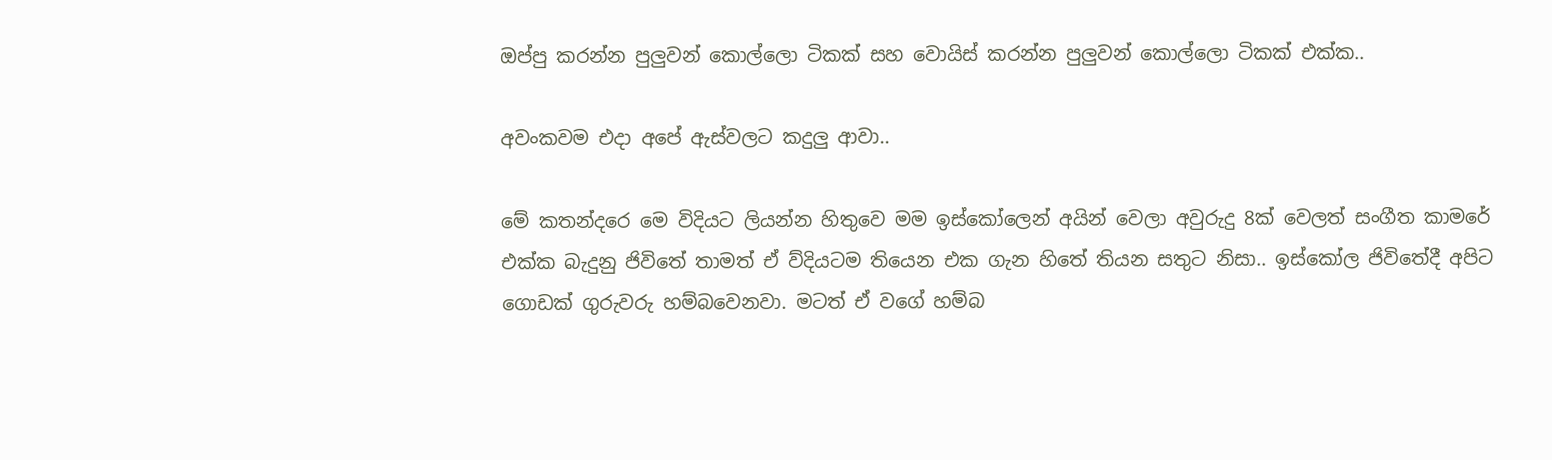ඔප්පු කරන්න පුලුවන් කොල්ලො ටිකක් සහ වොයිස් කරන්න පුලුවන් කොල්ලො ටිකක් එක්ක..

අවංකවම එදා අපේ ඇස්වලට කදුලු ආවා..

මේ කතන්දරෙ මෙ විදියට ලියන්න හිතුවෙ මම ඉස්කෝලෙන් අයින් වෙලා අවුරුදු 8ක් වෙලත් සංගීත කාමරේ එක්ක බැදුනු ජිවිතේ තාමත් ඒ ව්දියටම තියෙන එක ගැන හිතේ තියන සතුට නිසා.. ඉස්කෝල ජිවිතේදී අපිට ගොඩක් ගුරුවරු හම්බවෙනවා. මටත් ඒ වගේ හම්බ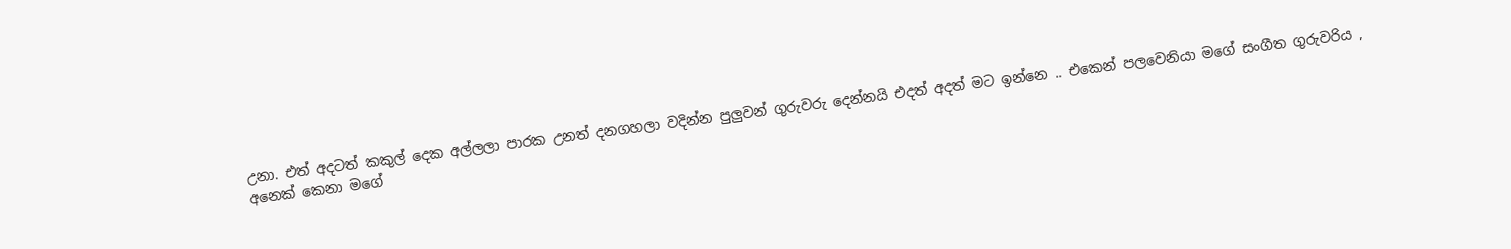උනා. එත් අදටත් කකුල් දෙක අල්ලලා පාරක උනත් දනගහලා වදින්න පුලුවන් ගුරුවරු දෙන්නයි එදත් අදත් මට ඉන්නෙ .. එකෙන් පලවෙනියා මගේ සංගීත ගුරුවරිය , අනෙක් කෙනා මගේ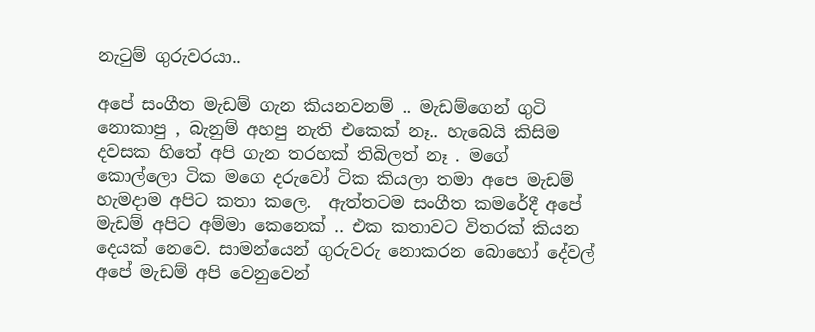නැටුම් ගුරුවරයා..

අපේ සංගීත මැඩම් ගැන කියනවනම් .. මැඩම්ගෙන් ගුටි නොකාපු , බැනුම් අහපු නැති එකෙක් නෑ.. හැබෙයි කිසිම දවසක හිතේ අපි ගැන තරහක් තිබිලත් නෑ . මගේ කොල්ලො ටික මගෙ දරුවෝ ටික කියලා තමා අපෙ මැඩම් හැමදාම අපිට කතා කලෙ.  ඇත්තටම සංගීත කමරේදී අපේ මැඩම් අපිට අම්මා කෙනෙක් .. එක කතාවට විතරක් කියන දෙයක් නෙවෙ. සාමන්යෙන් ගුරුවරු නොකරන බොහෝ දේවල් අපේ මැඩම් අපි වෙනුවෙන්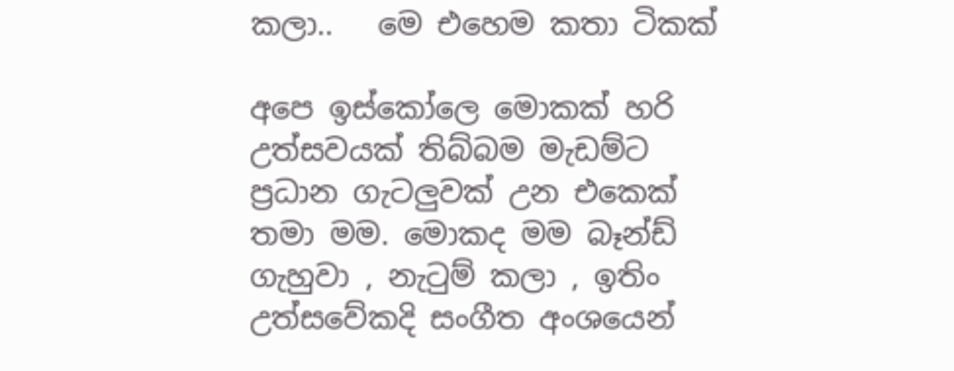කලා..   මෙ එහෙම කතා ටිකක්

අපෙ ඉස්කෝලෙ මොකක් හරි උත්සවයක් තිබ්බම මැඩම්ට ප්‍රධාන ගැටලුවක් උන එකෙක් තමා මම. මොකද මම බෑන්ඩ් ගැහුවා , නැටුම් කලා , ඉතිං උත්සවේකදි සංගීත අංශයෙන්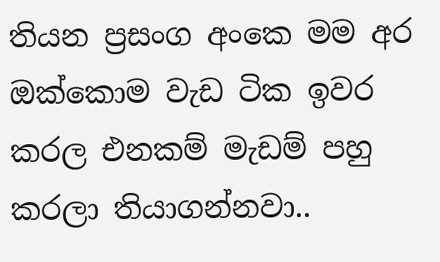තියන ප්‍රසංග අංකෙ මම අර ඔක්කොම වැඩ ටික ඉවර කරල එනකම් මැඩම් පහු කරලා තියාගන්නවා..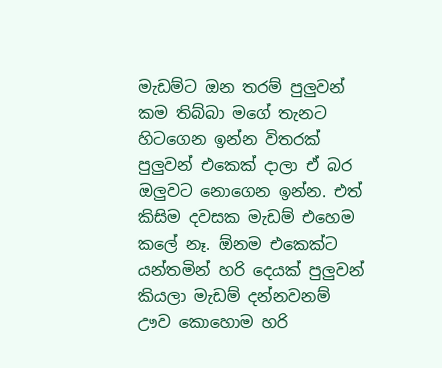මැඩම්ට ඔන තරම් පුලුවන් කම තිබ්බා මගේ තැනට හිටගෙන ඉන්න විතරක් පුලුවන් එකෙක් දාලා ඒ බර ඔලුවට නොගෙන ඉන්න. එත් කිසිම දවසක මැඩම් එහෙම කලේ නෑ. ඕනම එකෙක්ට යන්තමින් හරි දෙයක් පුලුවන් කියලා මැඩම් දන්නවනම් ඌව කොහොම හරි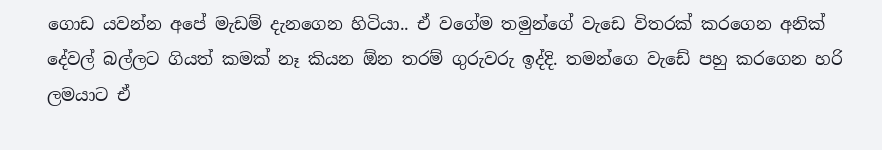ගොඩ යවන්න අපේ මැඩම් දැනගෙන හිටියා.. ඒ වගේම තමුන්ගේ වැඩෙ විතරක් කරගෙන අනික් දේවල් බල්ලට ගියත් කමක් නෑ කියන ඕන තරම් ගුරුවරු ඉද්දි. තමන්ගෙ වැඩේ පහු කරගෙන හරි ලමයාට ඒ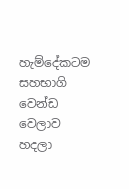හැම්දේකටම සහභාගි වෙන්ඩ වෙලාව හදලා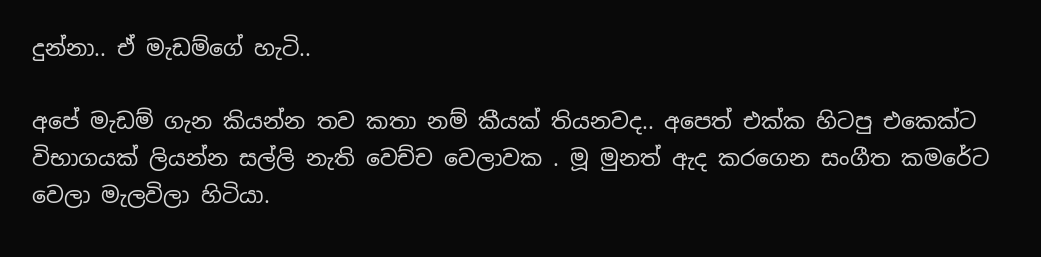දුන්නා.. ඒ මැඩම්ගේ හැටි..

අපේ මැඩම් ගැන කියන්න තව කතා නම් කීයක් තියනවද.. අපෙත් එක්ක හිටපු එකෙක්ට විභාගයක් ලියන්න සල්ලි නැති වෙච්ච වෙලාවක . මූ මුනත් ඇද කරගෙන සංගීත කමරේට වෙලා මැලවිලා හිටියා.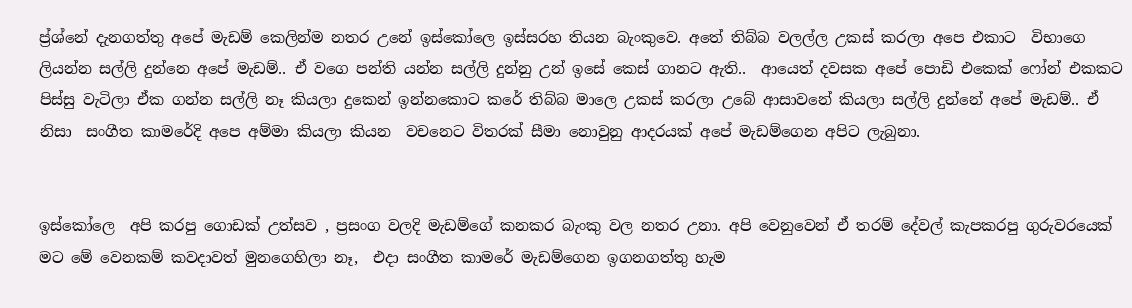ප්‍ර්ශ්නේ දැනගත්තු අපේ මැඩම් කෙලින්ම නතර උනේ ඉස්කෝලෙ ඉස්සරහ තියන බැංකුවෙ. අතේ තිබ්බ වලල්ල උකස් කරලා අපෙ එකාට  විභාගෙ ලියන්න සල්ලි දුන්නෙ අපේ මැඩම්.. ඒ වගෙ පන්ති යන්න සල්ලි දුන්නු උන් ඉසේ කෙස් ගානට ඇති..  ආයෙත් දවසක අපේ පොඩි එකෙක් ෆෝන් එකකට පිස්සු වැටිලා ඒක ගන්න සල්ලි නෑ කියලා දුකෙන් ඉන්නකොට කරේ තිබ්බ මාලෙ උකස් කරලා උබේ ආසාවනේ කියලා සල්ලි දුන්නේ අපේ මැඩම්.. ඒ නිසා  සංගීත කාමරේදි අපෙ අම්මා කියලා කියන  වචනෙට විතරක් සීමා නොවුනු ආදරයක් අපේ මැඩම්ගෙන අපිට ලැබුනා.


ඉස්කෝලෙ  අපි කරපු ගොඩක් උත්සව , ප්‍රසංග වලදි මැඩම්ගේ කනකර බැංකු වල නතර උනා. අපි වෙනුවෙන් ඒ තරම් දේවල් කැපකරපු ගුරුවරයෙක් මට මේ වෙනකම් කවදාවත් මුනගෙහිලා නෑ,  එදා සංගීත කාමරේ මැඩම්ගෙන ඉගනගත්තු හැම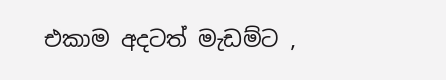එකාම අදටත් මැඩම්ට ,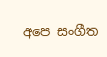අපෙ සංගීත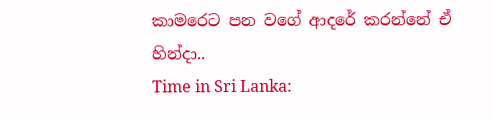කාමරෙට පන වගේ ආදරේ කරන්නේ ඒ හින්දා..
Time in Sri Lanka: